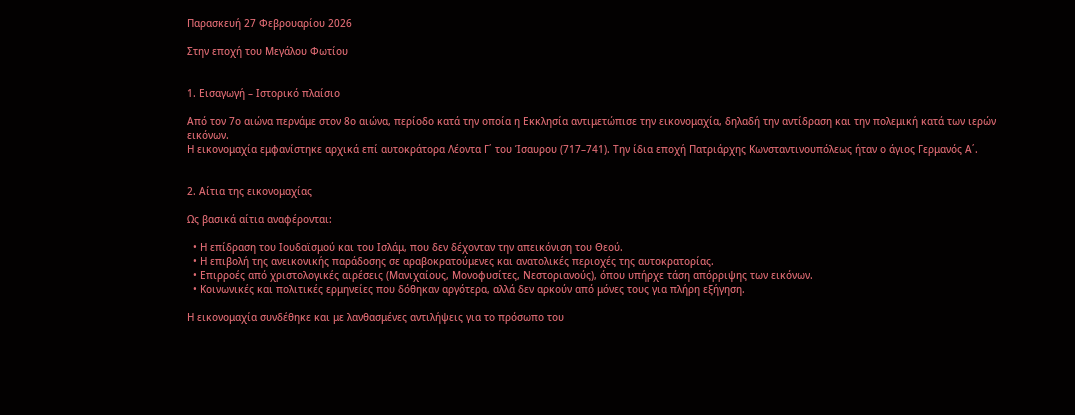Παρασκευή 27 Φεβρουαρίου 2026

Στην εποχή του Μεγάλου Φωτίου


1. Εισαγωγή – Ιστορικό πλαίσιο

Από τον 7ο αιώνα περνάμε στον 8ο αιώνα, περίοδο κατά την οποία η Εκκλησία αντιμετώπισε την εικονομαχία, δηλαδή την αντίδραση και την πολεμική κατά των ιερών εικόνων.
Η εικονομαχία εμφανίστηκε αρχικά επί αυτοκράτορα Λέοντα Γ΄ του Ίσαυρου (717–741). Την ίδια εποχή Πατριάρχης Κωνσταντινουπόλεως ήταν ο άγιος Γερμανός Α΄.


2. Αίτια της εικονομαχίας

Ως βασικά αίτια αναφέρονται:

  • Η επίδραση του Ιουδαϊσμού και του Ισλάμ, που δεν δέχονταν την απεικόνιση του Θεού.
  • Η επιβολή της ανεικονικής παράδοσης σε αραβοκρατούμενες και ανατολικές περιοχές της αυτοκρατορίας.
  • Επιρροές από χριστολογικές αιρέσεις (Μανιχαίους, Μονοφυσίτες, Νεστοριανούς), όπου υπήρχε τάση απόρριψης των εικόνων.
  • Κοινωνικές και πολιτικές ερμηνείες που δόθηκαν αργότερα, αλλά δεν αρκούν από μόνες τους για πλήρη εξήγηση.

Η εικονομαχία συνδέθηκε και με λανθασμένες αντιλήψεις για το πρόσωπο του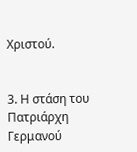Χριστού.


3. Η στάση του Πατριάρχη Γερμανού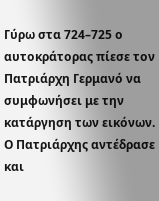Γύρω στα 724–725 ο αυτοκράτορας πίεσε τον Πατριάρχη Γερμανό να συμφωνήσει με την κατάργηση των εικόνων.
Ο Πατριάρχης αντέδρασε και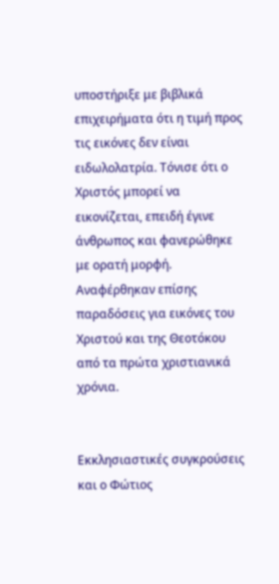υποστήριξε με βιβλικά επιχειρήματα ότι η τιμή προς τις εικόνες δεν είναι ειδωλολατρία. Τόνισε ότι ο Χριστός μπορεί να εικονίζεται, επειδή έγινε άνθρωπος και φανερώθηκε με ορατή μορφή.
Αναφέρθηκαν επίσης παραδόσεις για εικόνες του Χριστού και της Θεοτόκου από τα πρώτα χριστιανικά χρόνια.


Εκκλησιαστικές συγκρούσεις και ο Φώτιος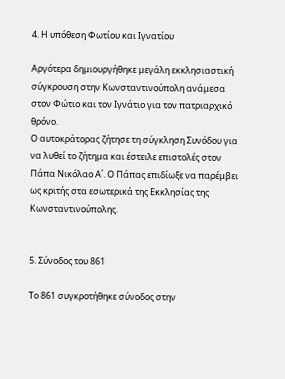4. Η υπόθεση Φωτίου και Ιγνατίου

Αργότερα δημιουργήθηκε μεγάλη εκκλησιαστική σύγκρουση στην Κωνσταντινούπολη ανάμεσα στον Φώτιο και τον Ιγνάτιο για τον πατριαρχικό θρόνο.
Ο αυτοκράτορας ζήτησε τη σύγκληση Συνόδου για να λυθεί το ζήτημα και έστειλε επιστολές στον Πάπα Νικόλαο Α΄. Ο Πάπας επιδίωξε να παρέμβει ως κριτής στα εσωτερικά της Εκκλησίας της Κωνσταντινούπολης.


5. Σύνοδος του 861

Το 861 συγκροτήθηκε σύνοδος στην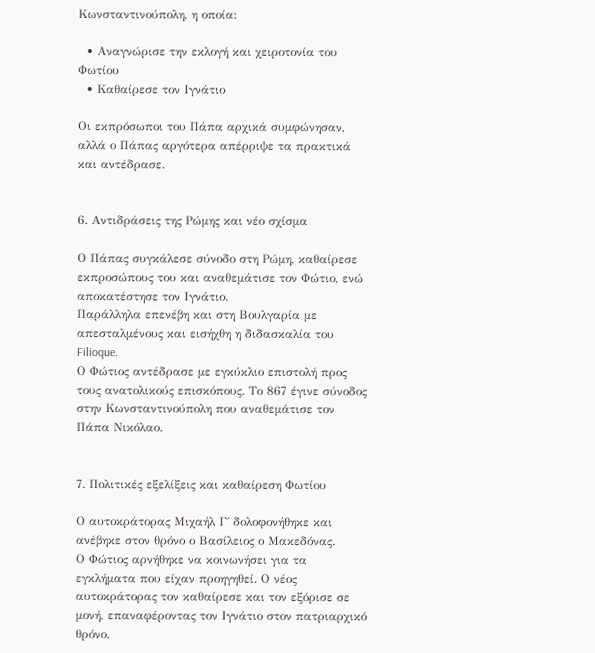Κωνσταντινούπολη, η οποία:

  • Αναγνώρισε την εκλογή και χειροτονία του Φωτίου
  • Καθαίρεσε τον Ιγνάτιο

Οι εκπρόσωποι του Πάπα αρχικά συμφώνησαν, αλλά ο Πάπας αργότερα απέρριψε τα πρακτικά και αντέδρασε.


6. Αντιδράσεις της Ρώμης και νέο σχίσμα

Ο Πάπας συγκάλεσε σύνοδο στη Ρώμη, καθαίρεσε εκπροσώπους του και αναθεμάτισε τον Φώτιο, ενώ αποκατέστησε τον Ιγνάτιο.
Παράλληλα επενέβη και στη Βουλγαρία με απεσταλμένους και εισήχθη η διδασκαλία του Filioque.
Ο Φώτιος αντέδρασε με εγκύκλιο επιστολή προς τους ανατολικούς επισκόπους. Το 867 έγινε σύνοδος στην Κωνσταντινούπολη που αναθεμάτισε τον Πάπα Νικόλαο.


7. Πολιτικές εξελίξεις και καθαίρεση Φωτίου

Ο αυτοκράτορας Μιχαήλ Γ΄ δολοφονήθηκε και ανέβηκε στον θρόνο ο Βασίλειος ο Μακεδόνας.
Ο Φώτιος αρνήθηκε να κοινωνήσει για τα εγκλήματα που είχαν προηγηθεί. Ο νέος αυτοκράτορας τον καθαίρεσε και τον εξόρισε σε μονή, επαναφέροντας τον Ιγνάτιο στον πατριαρχικό θρόνο.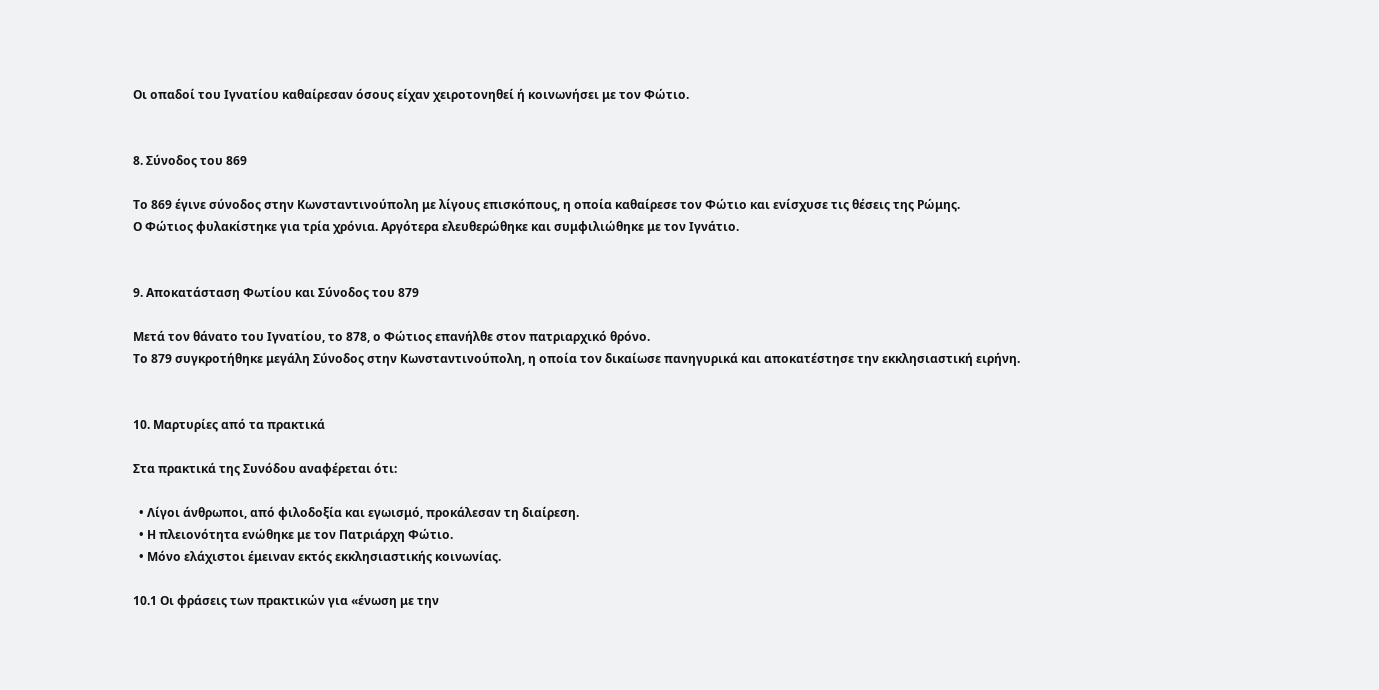Οι οπαδοί του Ιγνατίου καθαίρεσαν όσους είχαν χειροτονηθεί ή κοινωνήσει με τον Φώτιο.


8. Σύνοδος του 869

Το 869 έγινε σύνοδος στην Κωνσταντινούπολη με λίγους επισκόπους, η οποία καθαίρεσε τον Φώτιο και ενίσχυσε τις θέσεις της Ρώμης.
Ο Φώτιος φυλακίστηκε για τρία χρόνια. Αργότερα ελευθερώθηκε και συμφιλιώθηκε με τον Ιγνάτιο.


9. Αποκατάσταση Φωτίου και Σύνοδος του 879

Μετά τον θάνατο του Ιγνατίου, το 878, ο Φώτιος επανήλθε στον πατριαρχικό θρόνο.
Το 879 συγκροτήθηκε μεγάλη Σύνοδος στην Κωνσταντινούπολη, η οποία τον δικαίωσε πανηγυρικά και αποκατέστησε την εκκλησιαστική ειρήνη.


10. Μαρτυρίες από τα πρακτικά

Στα πρακτικά της Συνόδου αναφέρεται ότι:

  • Λίγοι άνθρωποι, από φιλοδοξία και εγωισμό, προκάλεσαν τη διαίρεση.
  • Η πλειονότητα ενώθηκε με τον Πατριάρχη Φώτιο.
  • Μόνο ελάχιστοι έμειναν εκτός εκκλησιαστικής κοινωνίας.

10.1 Οι φράσεις των πρακτικών για «ένωση με την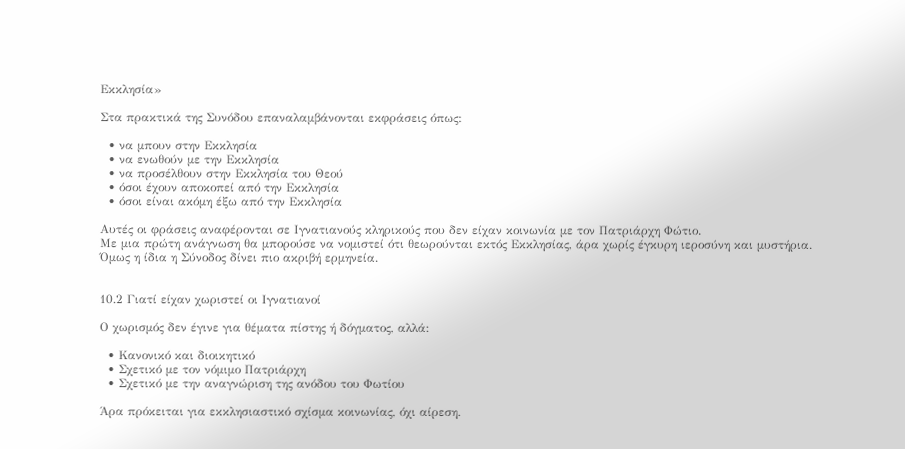Εκκλησία»

Στα πρακτικά της Συνόδου επαναλαμβάνονται εκφράσεις όπως:

  • να μπουν στην Εκκλησία
  • να ενωθούν με την Εκκλησία
  • να προσέλθουν στην Εκκλησία του Θεού
  • όσοι έχουν αποκοπεί από την Εκκλησία
  • όσοι είναι ακόμη έξω από την Εκκλησία

Αυτές οι φράσεις αναφέρονται σε Ιγνατιανούς κληρικούς που δεν είχαν κοινωνία με τον Πατριάρχη Φώτιο.
Με μια πρώτη ανάγνωση θα μπορούσε να νομιστεί ότι θεωρούνται εκτός Εκκλησίας, άρα χωρίς έγκυρη ιεροσύνη και μυστήρια. Όμως η ίδια η Σύνοδος δίνει πιο ακριβή ερμηνεία.


10.2 Γιατί είχαν χωριστεί οι Ιγνατιανοί

Ο χωρισμός δεν έγινε για θέματα πίστης ή δόγματος, αλλά:

  • Κανονικό και διοικητικό
  • Σχετικό με τον νόμιμο Πατριάρχη
  • Σχετικό με την αναγνώριση της ανόδου του Φωτίου

Άρα πρόκειται για εκκλησιαστικό σχίσμα κοινωνίας, όχι αίρεση.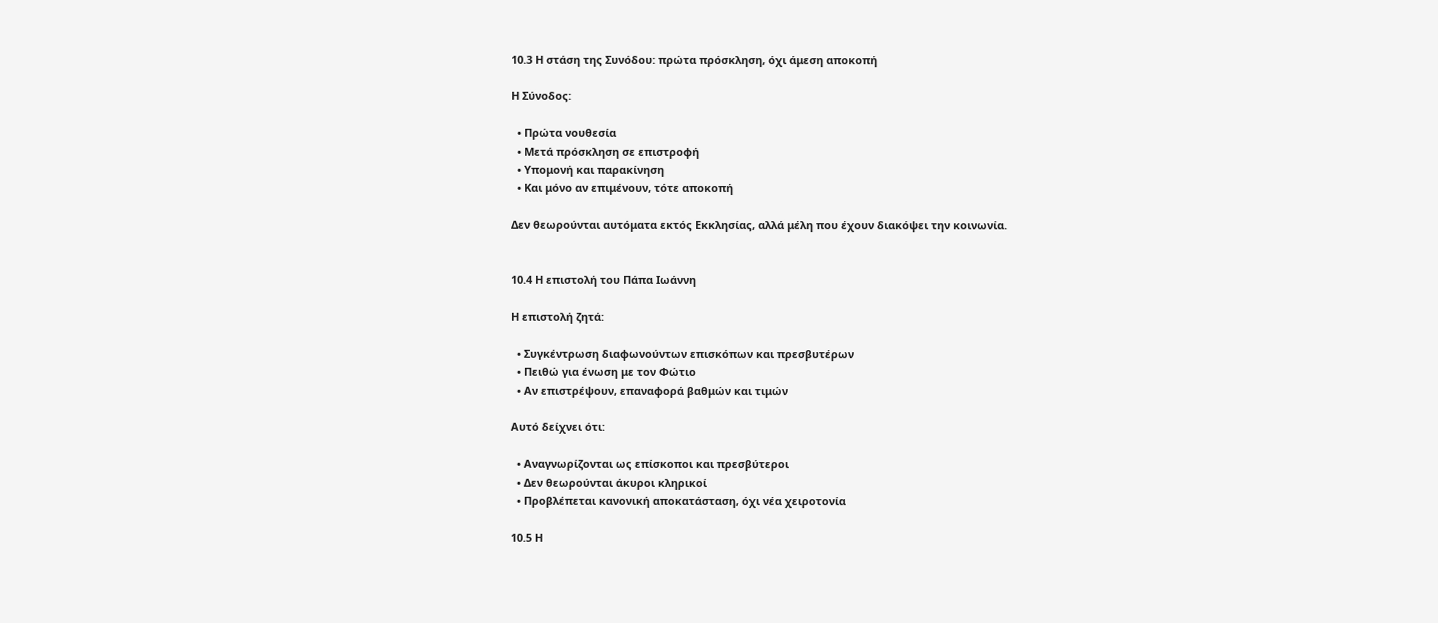10.3 Η στάση της Συνόδου: πρώτα πρόσκληση, όχι άμεση αποκοπή

Η Σύνοδος:

  • Πρώτα νουθεσία
  • Μετά πρόσκληση σε επιστροφή
  • Υπομονή και παρακίνηση
  • Και μόνο αν επιμένουν, τότε αποκοπή

Δεν θεωρούνται αυτόματα εκτός Εκκλησίας, αλλά μέλη που έχουν διακόψει την κοινωνία.


10.4 Η επιστολή του Πάπα Ιωάννη

Η επιστολή ζητά:

  • Συγκέντρωση διαφωνούντων επισκόπων και πρεσβυτέρων
  • Πειθώ για ένωση με τον Φώτιο
  • Αν επιστρέψουν, επαναφορά βαθμών και τιμών

Αυτό δείχνει ότι:

  • Αναγνωρίζονται ως επίσκοποι και πρεσβύτεροι
  • Δεν θεωρούνται άκυροι κληρικοί
  • Προβλέπεται κανονική αποκατάσταση, όχι νέα χειροτονία

10.5 Η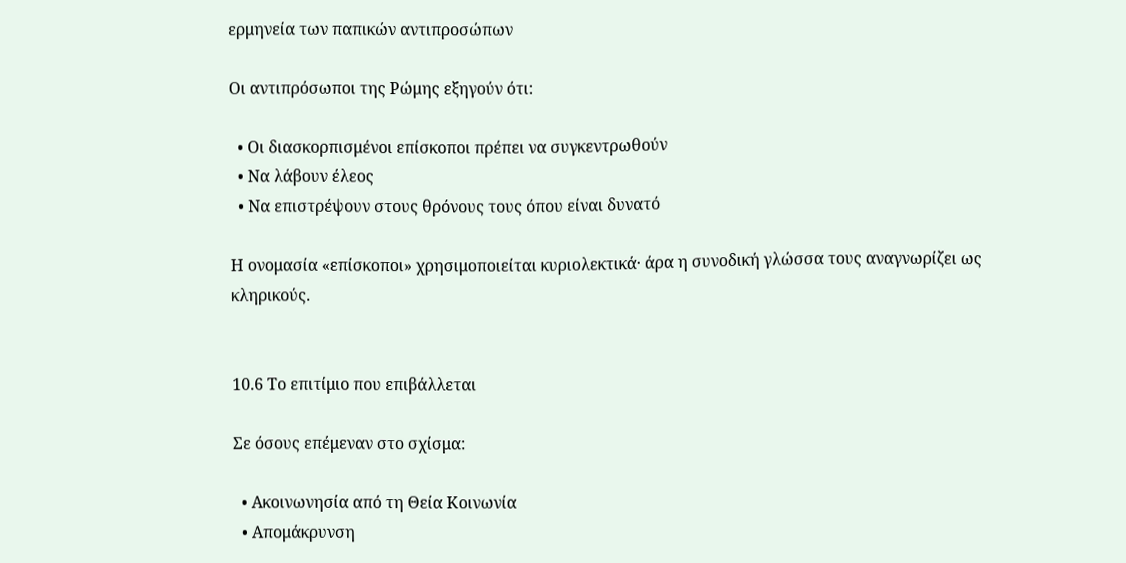ερμηνεία των παπικών αντιπροσώπων

Οι αντιπρόσωποι της Ρώμης εξηγούν ότι:

  • Οι διασκορπισμένοι επίσκοποι πρέπει να συγκεντρωθούν
  • Να λάβουν έλεος
  • Να επιστρέψουν στους θρόνους τους όπου είναι δυνατό

Η ονομασία «επίσκοποι» χρησιμοποιείται κυριολεκτικά· άρα η συνοδική γλώσσα τους αναγνωρίζει ως κληρικούς.


10.6 Το επιτίμιο που επιβάλλεται

Σε όσους επέμεναν στο σχίσμα:

  • Ακοινωνησία από τη Θεία Κοινωνία
  • Απομάκρυνση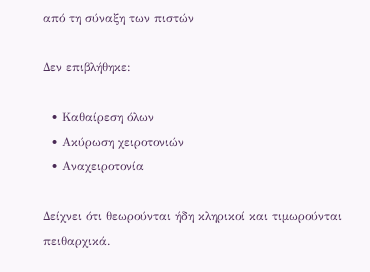από τη σύναξη των πιστών

Δεν επιβλήθηκε:

  • Καθαίρεση όλων
  • Ακύρωση χειροτονιών
  • Αναχειροτονία

Δείχνει ότι θεωρούνται ήδη κληρικοί και τιμωρούνται πειθαρχικά.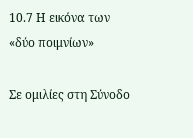10.7 Η εικόνα των «δύο ποιμνίων»

Σε ομιλίες στη Σύνοδο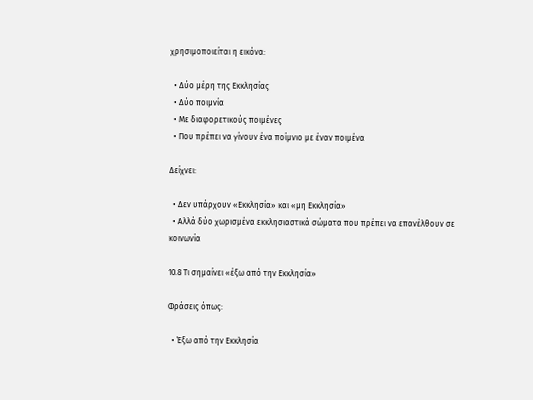χρησιμοποιείται η εικόνα:

  • Δύο μέρη της Εκκλησίας
  • Δύο ποιμνία
  • Με διαφορετικούς ποιμένες
  • Που πρέπει να γίνουν ένα ποίμνιο με έναν ποιμένα

Δείχνει:

  • Δεν υπάρχουν «Εκκλησία» και «μη Εκκλησία»
  • Αλλά δύο χωρισμένα εκκλησιαστικά σώματα που πρέπει να επανέλθουν σε κοινωνία

10.8 Τι σημαίνει «έξω από την Εκκλησία»

Φράσεις όπως:

  • Έξω από την Εκκλησία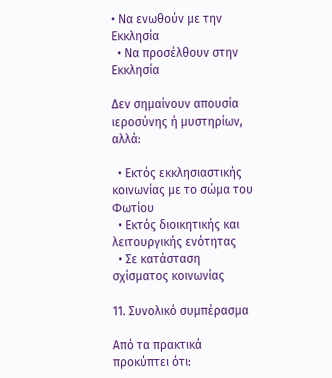• Να ενωθούν με την Εκκλησία
  • Να προσέλθουν στην Εκκλησία

Δεν σημαίνουν απουσία ιεροσύνης ή μυστηρίων, αλλά:

  • Εκτός εκκλησιαστικής κοινωνίας με το σώμα του Φωτίου
  • Εκτός διοικητικής και λειτουργικής ενότητας
  • Σε κατάσταση σχίσματος κοινωνίας

11. Συνολικό συμπέρασμα

Από τα πρακτικά προκύπτει ότι: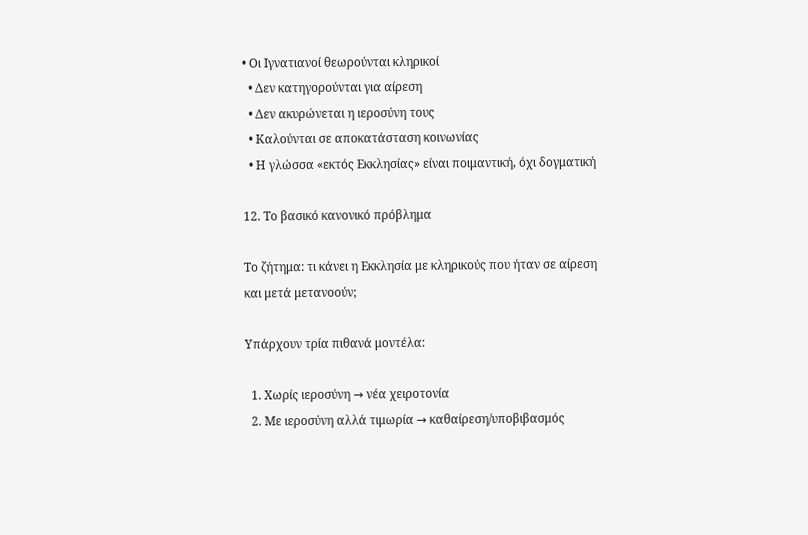• Οι Ιγνατιανοί θεωρούνται κληρικοί
  • Δεν κατηγορούνται για αίρεση
  • Δεν ακυρώνεται η ιεροσύνη τους
  • Καλούνται σε αποκατάσταση κοινωνίας
  • Η γλώσσα «εκτός Εκκλησίας» είναι ποιμαντική, όχι δογματική

12. Το βασικό κανονικό πρόβλημα

Το ζήτημα: τι κάνει η Εκκλησία με κληρικούς που ήταν σε αίρεση και μετά μετανοούν;

Υπάρχουν τρία πιθανά μοντέλα:

  1. Χωρίς ιεροσύνη → νέα χειροτονία
  2. Με ιεροσύνη αλλά τιμωρία → καθαίρεση/υποβιβασμός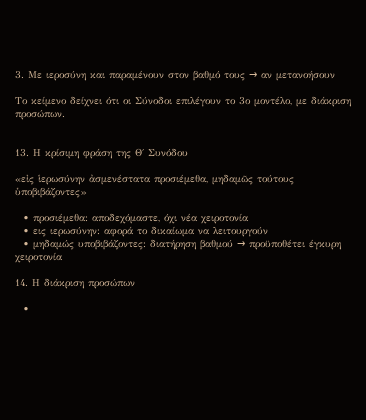3. Με ιεροσύνη και παραμένουν στον βαθμό τους → αν μετανοήσουν

Το κείμενο δείχνει ότι οι Σύνοδοι επιλέγουν το 3ο μοντέλο, με διάκριση προσώπων.


13. Η κρίσιμη φράση της Θ΄ Συνόδου

«εἰς ἱερωσύνην ἀσμενέστατα προσιέμεθα, μηδαμῶς τούτους ὑποβιβάζοντες»

  • προσιέμεθα: αποδεχόμαστε, όχι νέα χειροτονία
  • εις ιερωσύνην: αφορά το δικαίωμα να λειτουργούν
  • μηδαμώς υποβιβάζοντες: διατήρηση βαθμού → προϋποθέτει έγκυρη χειροτονία

14. Η διάκριση προσώπων

  •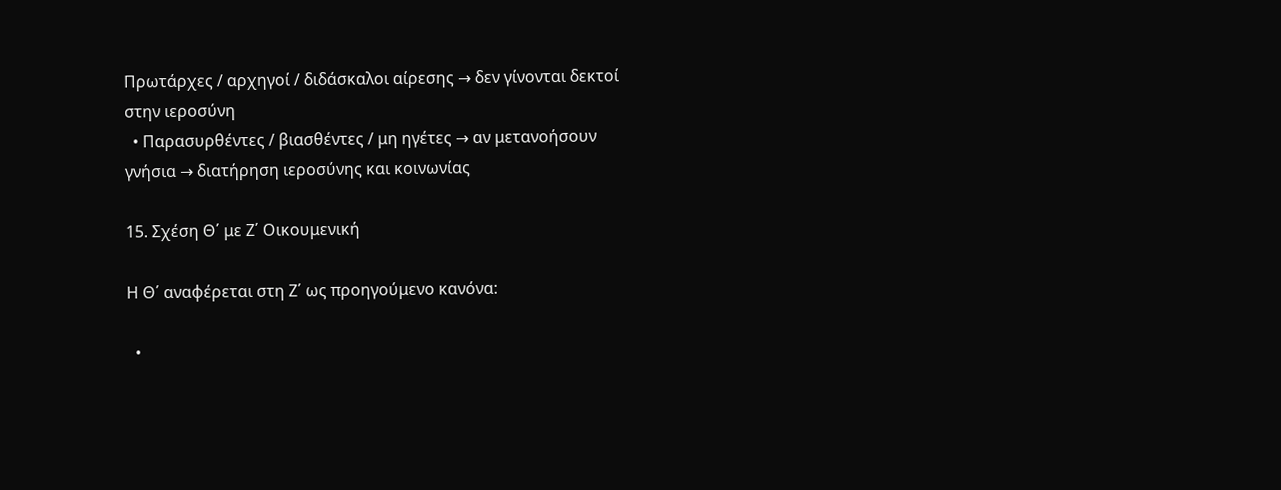Πρωτάρχες / αρχηγοί / διδάσκαλοι αίρεσης → δεν γίνονται δεκτοί στην ιεροσύνη
  • Παρασυρθέντες / βιασθέντες / μη ηγέτες → αν μετανοήσουν γνήσια → διατήρηση ιεροσύνης και κοινωνίας

15. Σχέση Θ΄ με Ζ΄ Οικουμενική

Η Θ΄ αναφέρεται στη Ζ΄ ως προηγούμενο κανόνα:

  •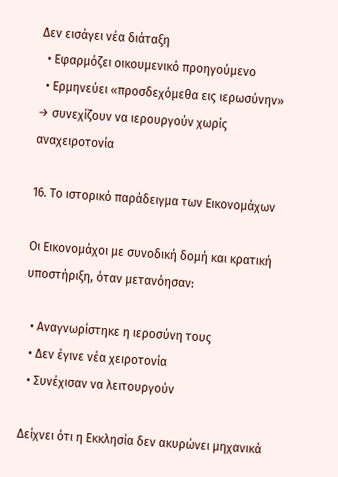Δεν εισάγει νέα διάταξη
  • Εφαρμόζει οικουμενικό προηγούμενο
  • Ερμηνεύει «προσδεχόμεθα εις ιερωσύνην» → συνεχίζουν να ιερουργούν χωρίς αναχειροτονία

16. Το ιστορικό παράδειγμα των Εικονομάχων

Οι Εικονομάχοι με συνοδική δομή και κρατική υποστήριξη, όταν μετανόησαν:

  • Αναγνωρίστηκε η ιεροσύνη τους
  • Δεν έγινε νέα χειροτονία
  • Συνέχισαν να λειτουργούν

Δείχνει ότι η Εκκλησία δεν ακυρώνει μηχανικά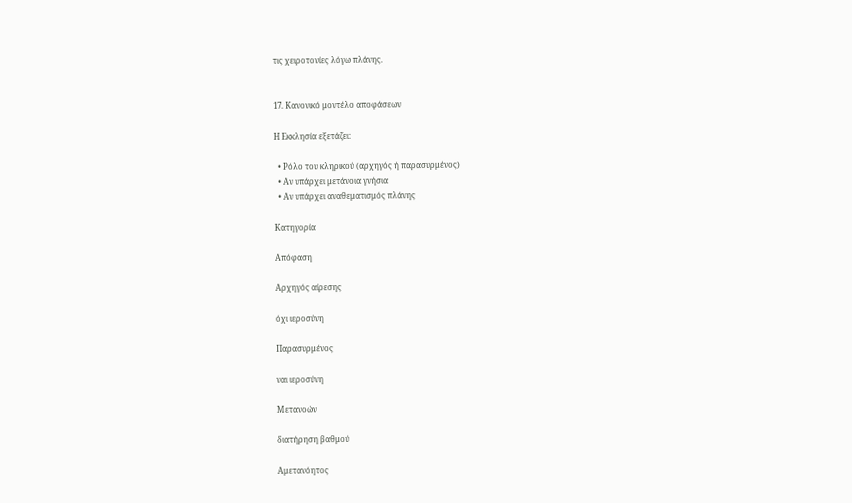τις χειροτονίες λόγω πλάνης.


17. Κανονικό μοντέλο αποφάσεων

Η Εκκλησία εξετάζει:

  • Ρόλο του κληρικού (αρχηγός ή παρασυρμένος)
  • Αν υπάρχει μετάνοια γνήσια
  • Αν υπάρχει αναθεματισμός πλάνης

Κατηγορία

Απόφαση

Αρχηγός αίρεσης

όχι ιεροσύνη

Παρασυρμένος

ναι ιεροσύνη

Μετανοών

διατήρηση βαθμού

Αμετανόητος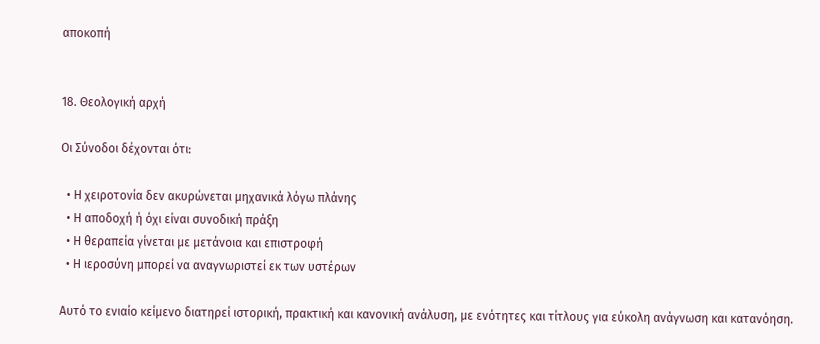αποκοπή


18. Θεολογική αρχή

Οι Σύνοδοι δέχονται ότι:

  • Η χειροτονία δεν ακυρώνεται μηχανικά λόγω πλάνης
  • Η αποδοχή ή όχι είναι συνοδική πράξη
  • Η θεραπεία γίνεται με μετάνοια και επιστροφή
  • Η ιεροσύνη μπορεί να αναγνωριστεί εκ των υστέρων

Αυτό το ενιαίο κείμενο διατηρεί ιστορική, πρακτική και κανονική ανάλυση, με ενότητες και τίτλους για εύκολη ανάγνωση και κατανόηση.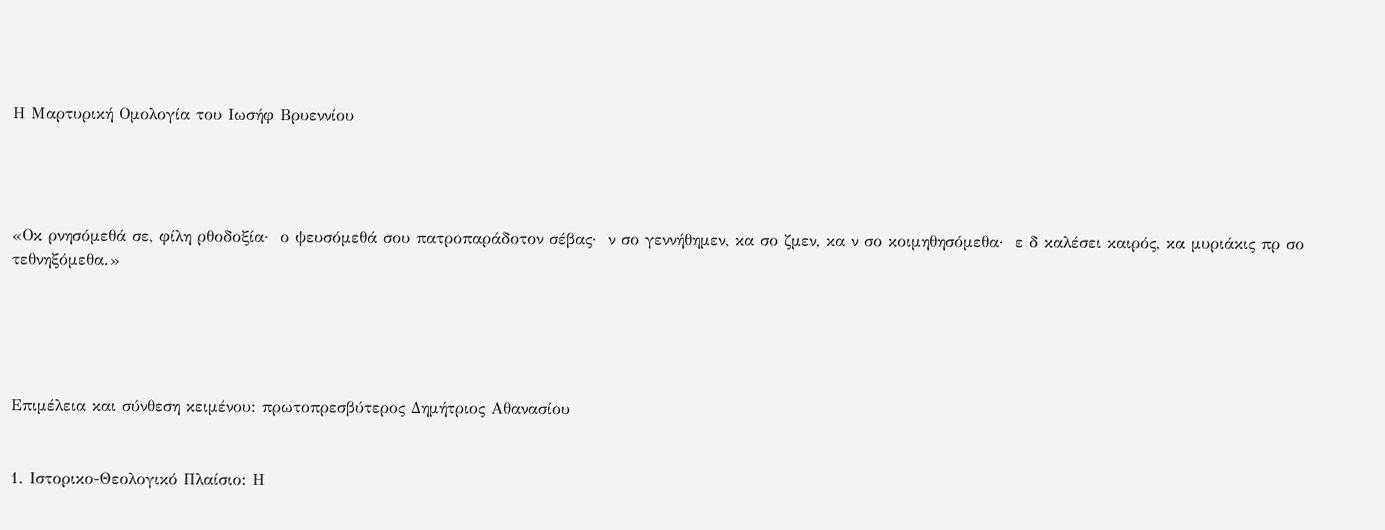Η Μαρτυρική Ομολογία του Ιωσήφ Βρυεννίου




«Οκ ρνησόμεθά σε, φίλη ρθοδοξία·  ο ψευσόμεθά σου πατροπαράδοτον σέβας·  ν σο γεννήθημεν, κα σο ζμεν, κα ν σο κοιμηθησόμεθα·  ε δ καλέσει καιρός, κα μυριάκις πρ σο τεθνηξόμεθα.»





Επιμέλεια και σύνθεση κειμένου: πρωτοπρεσβύτερος Δημήτριος Αθανασίου


1. Ιστορικο-Θεολογικό Πλαίσιο: Η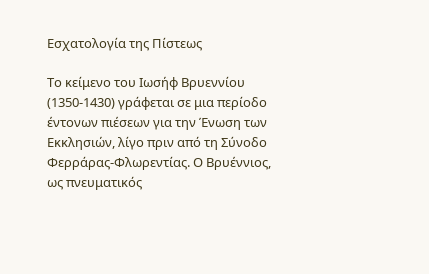Εσχατολογία της Πίστεως

Το κείμενο του Ιωσήφ Βρυεννίου (1350-1430) γράφεται σε μια περίοδο έντονων πιέσεων για την Ένωση των Εκκλησιών, λίγο πριν από τη Σύνοδο Φερράρας-Φλωρεντίας. Ο Βρυέννιος, ως πνευματικός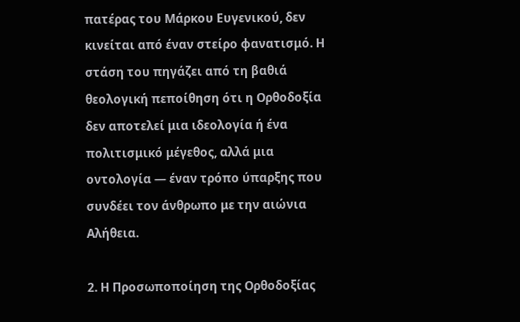πατέρας του Μάρκου Ευγενικού, δεν κινείται από έναν στείρο φανατισμό. Η στάση του πηγάζει από τη βαθιά θεολογική πεποίθηση ότι η Ορθοδοξία δεν αποτελεί μια ιδεολογία ή ένα πολιτισμικό μέγεθος, αλλά μια οντολογία — έναν τρόπο ύπαρξης που συνδέει τον άνθρωπο με την αιώνια Αλήθεια.

2. Η Προσωποποίηση της Ορθοδοξίας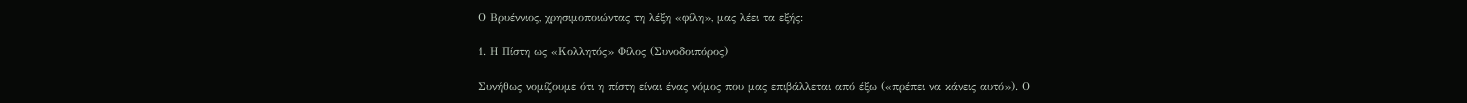Ο Βρυέννιος, χρησιμοποιώντας τη λέξη «φίλη», μας λέει τα εξής:

1. Η Πίστη ως «Κολλητός» Φίλος (Συνοδοιπόρος)

Συνήθως νομίζουμε ότι η πίστη είναι ένας νόμος που μας επιβάλλεται από έξω («πρέπει να κάνεις αυτό»). Ο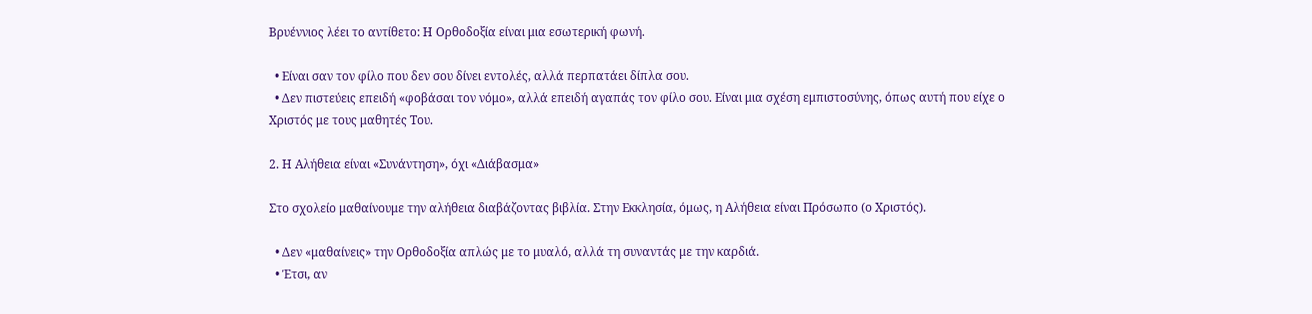Βρυέννιος λέει το αντίθετο: Η Ορθοδοξία είναι μια εσωτερική φωνή.

  • Είναι σαν τον φίλο που δεν σου δίνει εντολές, αλλά περπατάει δίπλα σου.
  • Δεν πιστεύεις επειδή «φοβάσαι τον νόμο», αλλά επειδή αγαπάς τον φίλο σου. Είναι μια σχέση εμπιστοσύνης, όπως αυτή που είχε ο Χριστός με τους μαθητές Του.

2. Η Αλήθεια είναι «Συνάντηση», όχι «Διάβασμα»

Στο σχολείο μαθαίνουμε την αλήθεια διαβάζοντας βιβλία. Στην Εκκλησία, όμως, η Αλήθεια είναι Πρόσωπο (ο Χριστός).

  • Δεν «μαθαίνεις» την Ορθοδοξία απλώς με το μυαλό, αλλά τη συναντάς με την καρδιά.
  • Έτσι, αν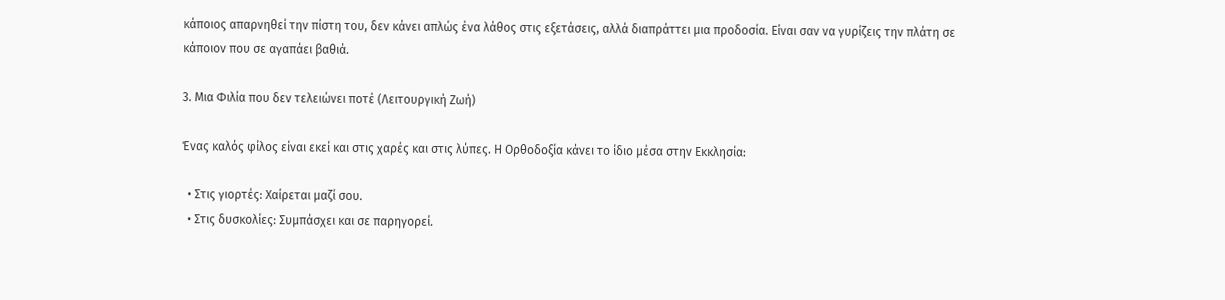κάποιος απαρνηθεί την πίστη του, δεν κάνει απλώς ένα λάθος στις εξετάσεις, αλλά διαπράττει μια προδοσία. Είναι σαν να γυρίζεις την πλάτη σε κάποιον που σε αγαπάει βαθιά.

3. Μια Φιλία που δεν τελειώνει ποτέ (Λειτουργική Ζωή)

Ένας καλός φίλος είναι εκεί και στις χαρές και στις λύπες. Η Ορθοδοξία κάνει το ίδιο μέσα στην Εκκλησία:

  • Στις γιορτές: Χαίρεται μαζί σου.
  • Στις δυσκολίες: Συμπάσχει και σε παρηγορεί.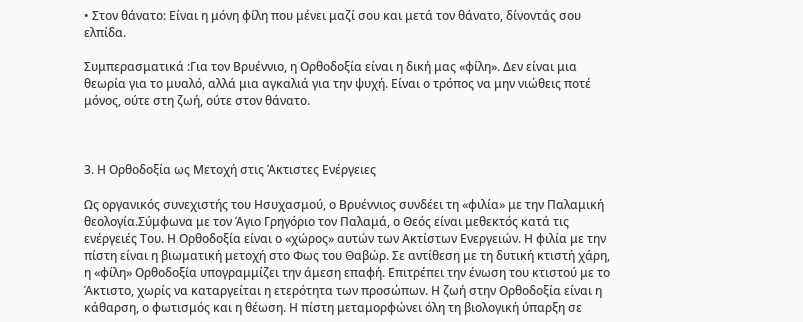• Στον θάνατο: Είναι η μόνη φίλη που μένει μαζί σου και μετά τον θάνατο, δίνοντάς σου ελπίδα.

Συμπερασματικά :Για τον Βρυέννιο, η Ορθοδοξία είναι η δική μας «φίλη». Δεν είναι μια θεωρία για το μυαλό, αλλά μια αγκαλιά για την ψυχή. Είναι ο τρόπος να μην νιώθεις ποτέ μόνος, ούτε στη ζωή, ούτε στον θάνατο.



3. Η Ορθοδοξία ως Μετοχή στις Άκτιστες Ενέργειες

Ως οργανικός συνεχιστής του Ησυχασμού, ο Βρυέννιος συνδέει τη «φιλία» με την Παλαμική θεολογία.Σύμφωνα με τον Άγιο Γρηγόριο τον Παλαμά, ο Θεός είναι μεθεκτός κατά τις ενέργειές Του. Η Ορθοδοξία είναι ο «χώρος» αυτών των Ακτίστων Ενεργειών. Η φιλία με την πίστη είναι η βιωματική μετοχή στο Φως του Θαβώρ. Σε αντίθεση με τη δυτική κτιστή χάρη, η «φίλη» Ορθοδοξία υπογραμμίζει την άμεση επαφή. Επιτρέπει την ένωση του κτιστού με το Άκτιστο, χωρίς να καταργείται η ετερότητα των προσώπων. Η ζωή στην Ορθοδοξία είναι η κάθαρση, ο φωτισμός και η θέωση. Η πίστη μεταμορφώνει όλη τη βιολογική ύπαρξη σε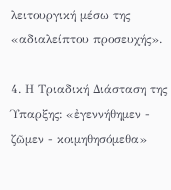λειτουργική μέσω της «αδιαλείπτου προσευχής».

4. Η Τριαδική Διάσταση της Ύπαρξης: «ἐγεννήθημεν - ζῶμεν - κοιμηθησόμεθα»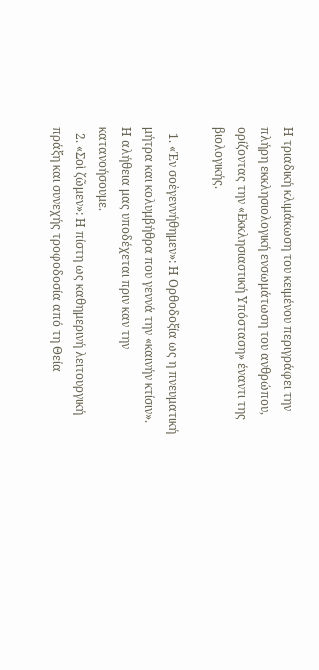Η τριαδική κλιμάκωση του κειμένου περιγράφει την πλήρη εκκλησιολογική ενσωμάτωση του ανθρώπου, ορίζοντας την «Εκκλησιαστική Υπόσταση» έναντι της βιολογικής.

  1. «Ἐν σοἐγεννήθημεν»: Η Ορθοδοξία ως η πνευματική μήτρα και κολυμβήθρα που γεννά την «καινήν κτίσιν». Η αλήθεια μας υποδέχεται πριν καν την κατανοήσουμε.
  2. «Σοὶ ζῶμεν»: Η πίστη ως καθημερινή λειτουργική πράξη και συνεχής τροφοδοσία από τη Θεία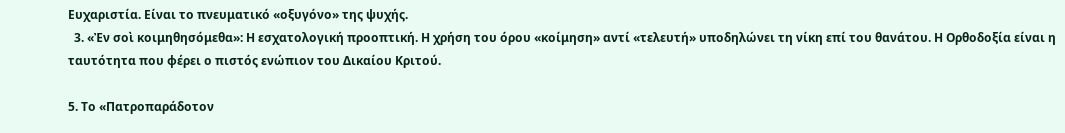Ευχαριστία. Είναι το πνευματικό «οξυγόνο» της ψυχής.
  3. «Ἐν σοὶ κοιμηθησόμεθα»: Η εσχατολογική προοπτική. Η χρήση του όρου «κοίμηση» αντί «τελευτή» υποδηλώνει τη νίκη επί του θανάτου. Η Ορθοδοξία είναι η ταυτότητα που φέρει ο πιστός ενώπιον του Δικαίου Κριτού.

5. Το «Πατροπαράδοτον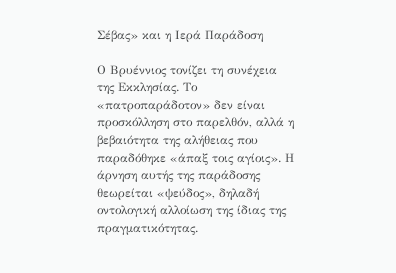Σέβας» και η Ιερά Παράδοση

Ο Βρυέννιος τονίζει τη συνέχεια της Εκκλησίας. Το «πατροπαράδοτον» δεν είναι προσκόλληση στο παρελθόν, αλλά η βεβαιότητα της αλήθειας που παραδόθηκε «άπαξ τοις αγίοις». Η άρνηση αυτής της παράδοσης θεωρείται «ψεύδος», δηλαδή οντολογική αλλοίωση της ίδιας της πραγματικότητας.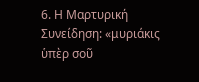6. Η Μαρτυρική Συνείδηση: «μυριάκις ὑπὲρ σοῦ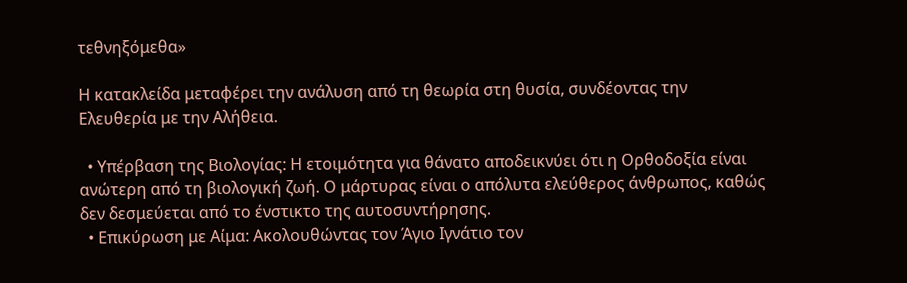τεθνηξόμεθα»

Η κατακλείδα μεταφέρει την ανάλυση από τη θεωρία στη θυσία, συνδέοντας την Ελευθερία με την Αλήθεια.

  • Υπέρβαση της Βιολογίας: Η ετοιμότητα για θάνατο αποδεικνύει ότι η Ορθοδοξία είναι ανώτερη από τη βιολογική ζωή. Ο μάρτυρας είναι ο απόλυτα ελεύθερος άνθρωπος, καθώς δεν δεσμεύεται από το ένστικτο της αυτοσυντήρησης.
  • Επικύρωση με Αίμα: Ακολουθώντας τον Άγιο Ιγνάτιο τον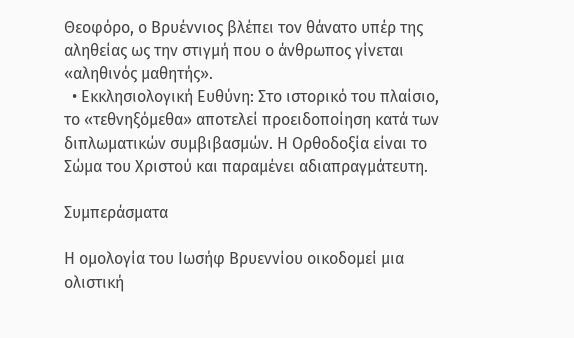Θεοφόρο, ο Βρυέννιος βλέπει τον θάνατο υπέρ της αληθείας ως την στιγμή που ο άνθρωπος γίνεται «αληθινός μαθητής».
  • Εκκλησιολογική Ευθύνη: Στο ιστορικό του πλαίσιο, το «τεθνηξόμεθα» αποτελεί προειδοποίηση κατά των διπλωματικών συμβιβασμών. Η Ορθοδοξία είναι το Σώμα του Χριστού και παραμένει αδιαπραγμάτευτη.

Συμπεράσματα

Η ομολογία του Ιωσήφ Βρυεννίου οικοδομεί μια ολιστική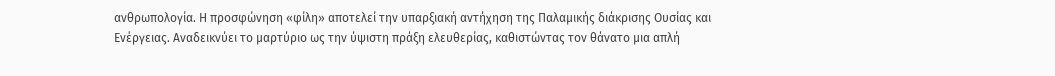ανθρωπολογία. Η προσφώνηση «φίλη» αποτελεί την υπαρξιακή αντήχηση της Παλαμικής διάκρισης Ουσίας και Ενέργειας. Αναδεικνύει το μαρτύριο ως την ύψιστη πράξη ελευθερίας, καθιστώντας τον θάνατο μια απλή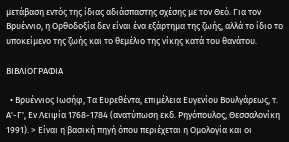μετάβαση εντός της ίδιας αδιάσπαστης σχέσης με τον Θεό. Για τον Βρυέννιο, η Ορθοδοξία δεν είναι ένα εξάρτημα της ζωής, αλλά το ίδιο το υποκείμενο της ζωής και το θεμέλιο της νίκης κατά του θανάτου.

ΒΙΒΛΙΟΓΡΑΦΙΑ

  • Βρυέννιος Ιωσήφ, Τα Ευρεθέντα, επιμέλεια Ευγενίου Βουλγάρεως, τ. Α'-Γ', Εν Λειψία 1768-1784 (ανατύπωση εκδ. Ρηγόπουλος, Θεσσαλονίκη 1991). > Είναι η βασική πηγή όπου περιέχεται η Ομολογία και οι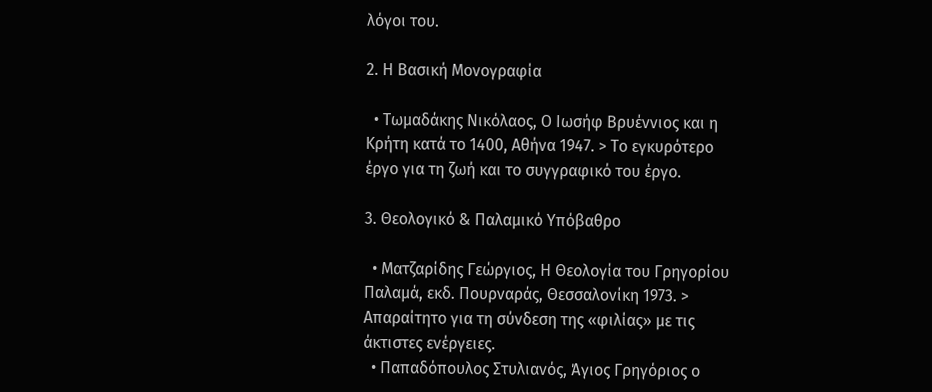λόγοι του.

2. Η Βασική Μονογραφία

  • Τωμαδάκης Νικόλαος, Ο Ιωσήφ Βρυέννιος και η Κρήτη κατά το 1400, Αθήνα 1947. > Το εγκυρότερο έργο για τη ζωή και το συγγραφικό του έργο.

3. Θεολογικό & Παλαμικό Υπόβαθρο

  • Ματζαρίδης Γεώργιος, Η Θεολογία του Γρηγορίου Παλαμά, εκδ. Πουρναράς, Θεσσαλονίκη 1973. > Απαραίτητο για τη σύνδεση της «φιλίας» με τις άκτιστες ενέργειες.
  • Παπαδόπουλος Στυλιανός, Άγιος Γρηγόριος ο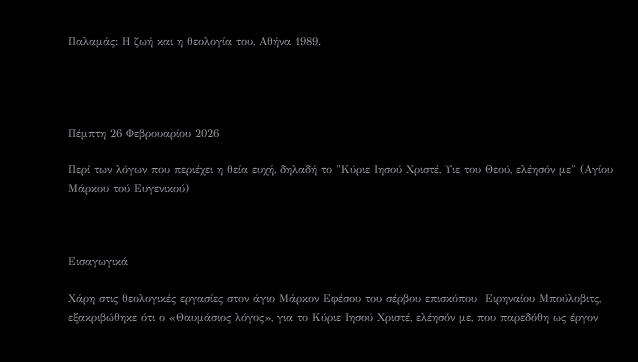Παλαμάς: Η ζωή και η θεολογία του, Αθήνα 1989.




Πέμπτη 26 Φεβρουαρίου 2026

Περί των λόγων που περιέχει η θεία ευχή, δηλαδή το "Κύριε Ιησού Χριστέ, Υιε του Θεού, ελέησόν με" (Αγίου Μάρκου τού Ευγενικού)



Εισαγωγικά

Χάρη στις θεολογικές εργασίες στον άγιο Μάρκον Εφέσου του σέρβου επισκόπου  Ειρηναίου Μπούλοβιτς, εξακριβώθηκε ότι ο «Θαυμάσιος λόγος», για το Κύριε Ιησού Χριστέ, ελέησόν με, που παρεδόθη ως έργον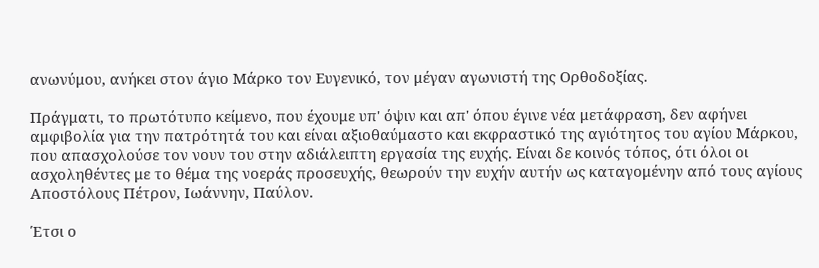ανωνύμου, ανήκει στον άγιο Μάρκο τον Ευγενικό, τον μέγαν αγωνιστή της Ορθοδοξίας.

Πράγματι, το πρωτότυπο κείμενο, που έχουμε υπ' όψιν και απ' όπου έγινε νέα μετάφραση, δεν αφήνει αμφιβολία για την πατρότητά του και είναι αξιοθαύμαστο και εκφραστικό της αγιότητος του αγίου Μάρκου, που απασχολούσε τον νουν του στην αδιάλειπτη εργασία της ευχής. Είναι δε κοινός τόπος, ότι όλοι οι ασχοληθέντες με το θέμα της νοεράς προσευχής, θεωρούν την ευχήν αυτήν ως καταγομένην από τους αγίους Αποστόλους Πέτρον, Ιωάννην, Παύλον.

Έτσι ο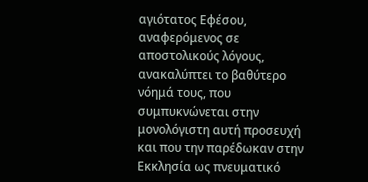αγιότατος Εφέσου, αναφερόμενος σε αποστολικούς λόγους, ανακαλύπτει το βαθύτερο νόημά τους, που συμπυκνώνεται στην μονολόγιστη αυτή προσευχή και που την παρέδωκαν στην Εκκλησία ως πνευματικό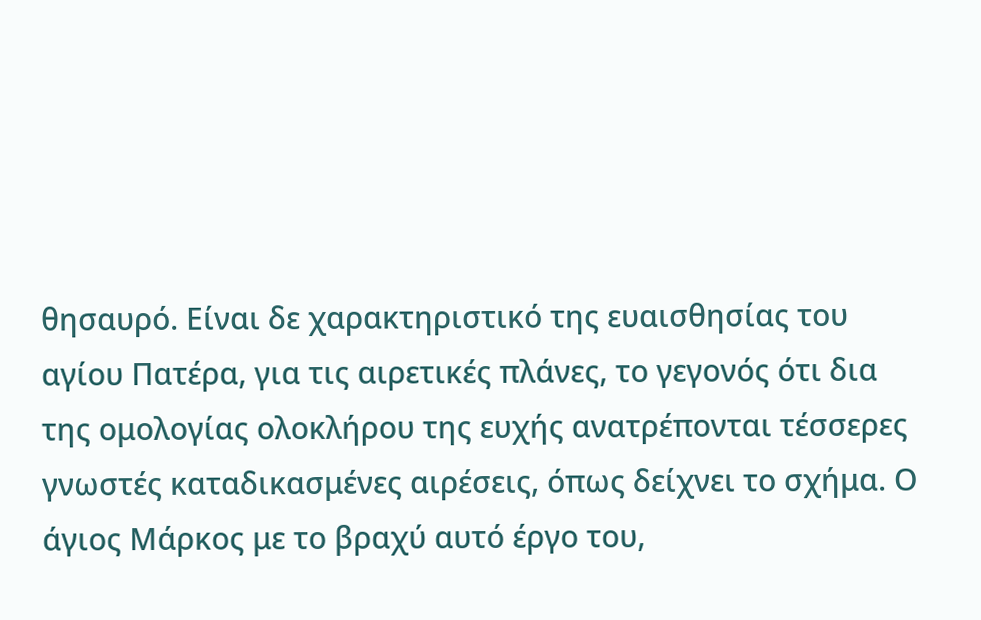θησαυρό. Είναι δε χαρακτηριστικό της ευαισθησίας του αγίου Πατέρα, για τις αιρετικές πλάνες, το γεγονός ότι δια της ομολογίας ολοκλήρου της ευχής ανατρέπονται τέσσερες γνωστές καταδικασμένες αιρέσεις, όπως δείχνει το σχήμα. Ο άγιος Μάρκος με το βραχύ αυτό έργο του,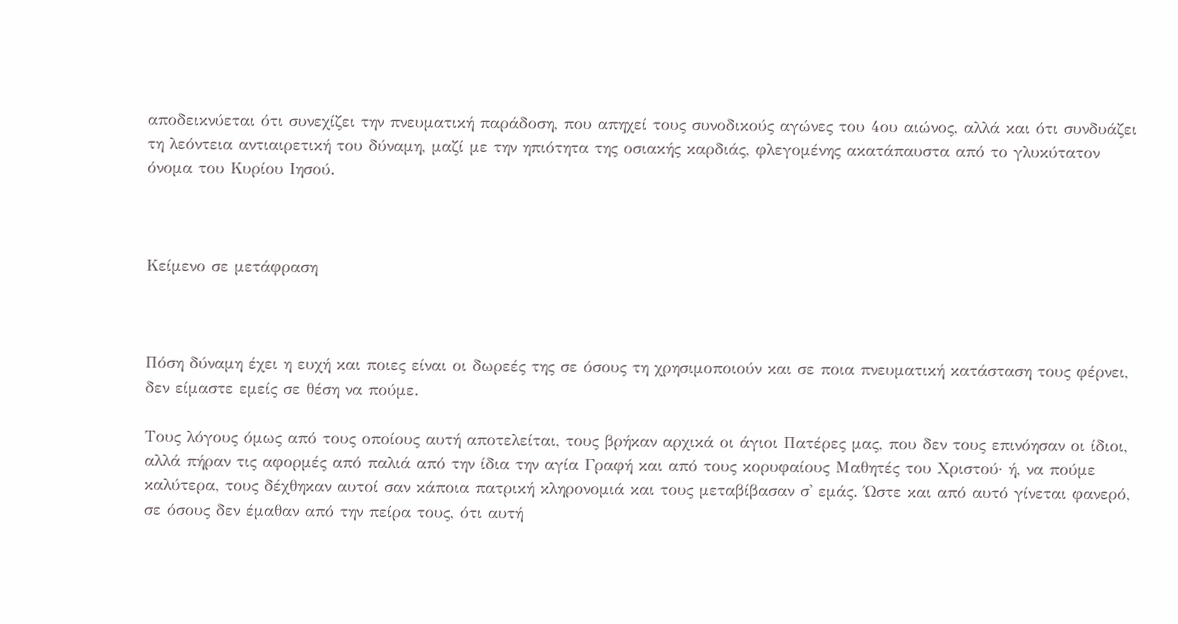αποδεικνύεται ότι συνεχίζει την πνευματική παράδοση, που απηχεί τους συνοδικούς αγώνες του 4ου αιώνος, αλλά και ότι συνδυάζει τη λεόντεια αντιαιρετική του δύναμη, μαζί με την ηπιότητα της οσιακής καρδιάς, φλεγομένης ακατάπαυστα από το γλυκύτατον όνομα του Κυρίου Ιησού.



Κείμενο σε μετάφραση



Πόση δύναμη έχει η ευχή και ποιες είναι οι δωρεές της σε όσους τη χρησιμοποιούν και σε ποια πνευματική κατάσταση τους φέρνει, δεν είμαστε εμείς σε θέση να πούμε.

Τους λόγους όμως από τους οποίους αυτή αποτελείται, τους βρήκαν αρχικά οι άγιοι Πατέρες μας, που δεν τους επινόησαν οι ίδιοι, αλλά πήραν τις αφορμές από παλιά από την ίδια την αγία Γραφή και από τους κορυφαίους Μαθητές του Χριστού· ή, να πούμε καλύτερα, τους δέχθηκαν αυτοί σαν κάποια πατρική κληρονομιά και τους μεταβίβασαν σ' εμάς. Ώστε και από αυτό γίνεται φανερό, σε όσους δεν έμαθαν από την πείρα τους, ότι αυτή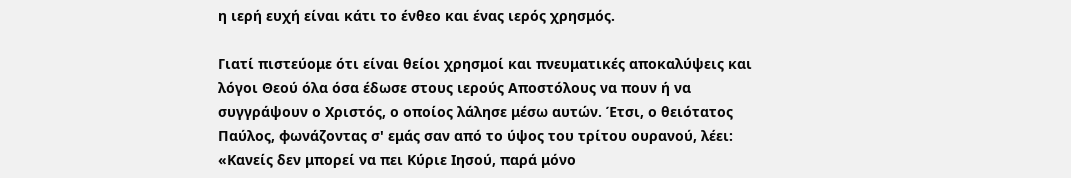η ιερή ευχή είναι κάτι το ένθεο και ένας ιερός χρησμός.

Γιατί πιστεύομε ότι είναι θείοι χρησμοί και πνευματικές αποκαλύψεις και λόγοι Θεού όλα όσα έδωσε στους ιερούς Αποστόλους να πουν ή να συγγράψουν ο Χριστός, ο οποίος λάλησε μέσω αυτών. Έτσι, ο θειότατος Παύλος, φωνάζοντας σ' εμάς σαν από το ύψος του τρίτου ουρανού, λέει: «Κανείς δεν μπορεί να πει Κύριε Ιησού, παρά μόνο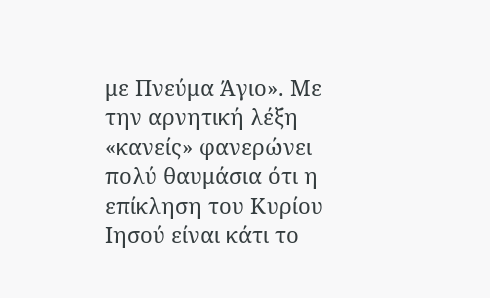με Πνεύμα Άγιο». Με την αρνητική λέξη «κανείς» φανερώνει πολύ θαυμάσια ότι η επίκληση του Κυρίου Ιησού είναι κάτι το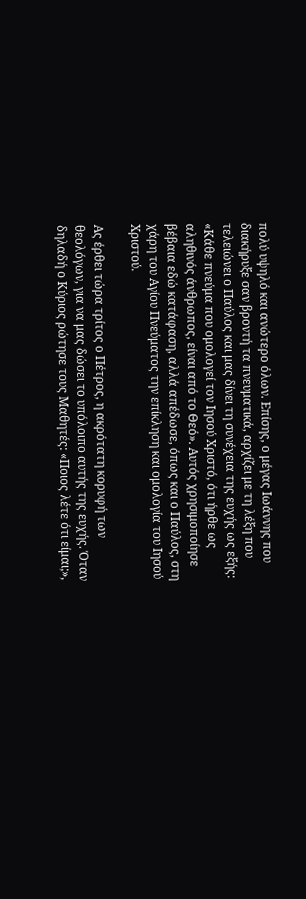πολύ υψηλό και ανώτερο όλων. Επίσης, ο μέγας Ιωάννης που διακήρυξε σαν βροντή τα πνευματικά, αρχίζει με τη λέξη που τελειώνει ο Παύλος και μας δίνει τη συνέχεια της ευχής ως εξής: «Κάθε πνεύμα που ομολογεί τον Ιησού Χριστό, ότι ήρθε ως αληθινός άνθρωπος, είναι από το Θεό». Αυτός χρησιμοποίησε βέβαια εδώ κατάφαση, αλλά απέδωσε, όπως και ο Παύλος, στη χάρη του Αγίου Πνεύματος την επίκληση και ομολογία του Ιησού Χριστού.

Ας έρθει τώρα τρίτος ο Πέτρος, η ακρότατη κορυφή των θεολόγων, για να μας δώσει το υπόλοιπο αυτής της ευχής. Όταν δηλαδή ο Κύριος ρώτησε τους Μαθητές: «Ποιος λέτε ότι είμαι;»,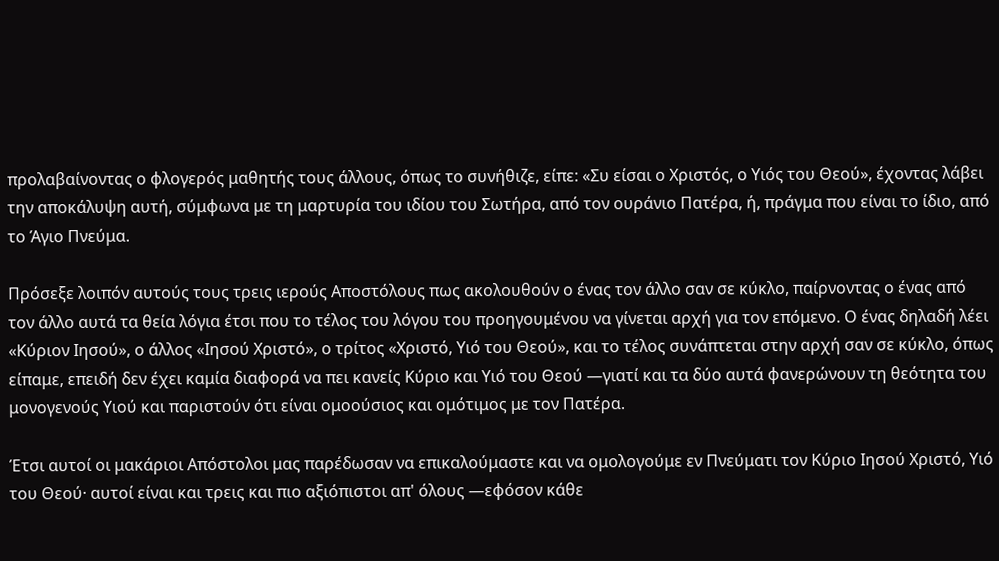προλαβαίνοντας ο φλογερός μαθητής τους άλλους, όπως το συνήθιζε, είπε: «Συ είσαι ο Χριστός, ο Υιός του Θεού», έχοντας λάβει την αποκάλυψη αυτή, σύμφωνα με τη μαρτυρία του ιδίου του Σωτήρα, από τον ουράνιο Πατέρα, ή, πράγμα που είναι το ίδιο, από το Άγιο Πνεύμα.

Πρόσεξε λοιπόν αυτούς τους τρεις ιερούς Αποστόλους πως ακολουθούν ο ένας τον άλλο σαν σε κύκλο, παίρνοντας ο ένας από τον άλλο αυτά τα θεία λόγια έτσι που το τέλος του λόγου του προηγουμένου να γίνεται αρχή για τον επόμενο. Ο ένας δηλαδή λέει «Κύριον Ιησού», ο άλλος «Ιησού Χριστό», ο τρίτος «Χριστό, Υιό του Θεού», και το τέλος συνάπτεται στην αρχή σαν σε κύκλο, όπως είπαμε, επειδή δεν έχει καμία διαφορά να πει κανείς Κύριο και Υιό του Θεού —γιατί και τα δύο αυτά φανερώνουν τη θεότητα του μονογενούς Υιού και παριστούν ότι είναι ομοούσιος και ομότιμος με τον Πατέρα.

Έτσι αυτοί οι μακάριοι Απόστολοι μας παρέδωσαν να επικαλούμαστε και να ομολογούμε εν Πνεύματι τον Κύριο Ιησού Χριστό, Υιό του Θεού· αυτοί είναι και τρεις και πιο αξιόπιστοι απ' όλους —εφόσον κάθε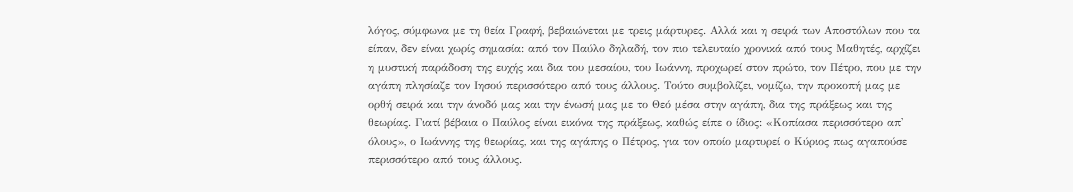λόγος, σύμφωνα με τη θεία Γραφή, βεβαιώνεται με τρεις μάρτυρες. Αλλά και η σειρά των Αποστόλων που τα είπαν, δεν είναι χωρίς σημασία: από τον Παύλο δηλαδή, τον πιο τελευταίο χρονικά από τους Μαθητές, αρχίζει η μυστική παράδοση της ευχής και δια του μεσαίου, του Ιωάννη, προχωρεί στον πρώτο, τον Πέτρο, που με την αγάπη πλησίαζε τον Ιησού περισσότερο από τους άλλους. Τούτο συμβολίζει, νομίζω, την προκοπή μας με ορθή σειρά και την άνοδό μας και την ένωσή μας με το Θεό μέσα στην αγάπη, δια της πράξεως και της θεωρίας. Γιατί βέβαια ο Παύλος είναι εικόνα της πράξεως, καθώς είπε ο ίδιος: «Κοπίασα περισσότερο απ' όλους», ο Ιωάννης της θεωρίας, και της αγάπης ο Πέτρος, για τον οποίο μαρτυρεί ο Κύριος πως αγαπούσε περισσότερο από τους άλλους.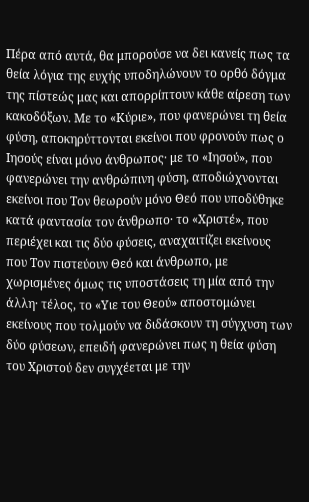Πέρα από αυτά, θα μπορούσε να δει κανείς πως τα θεία λόγια της ευχής υποδηλώνουν το ορθό δόγμα της πίστεώς μας και απορρίπτουν κάθε αίρεση των κακοδόξων. Με το «Κύριε», που φανερώνει τη θεία φύση, αποκηρύττονται εκείνοι που φρονούν πως ο Ιησούς είναι μόνο άνθρωπος· με το «Ιησού», που φανερώνει την ανθρώπινη φύση, αποδιώχνονται εκείνοι που Τον θεωρούν μόνο Θεό που υποδύθηκε κατά φαντασία τον άνθρωπο· το «Χριστέ», που περιέχει και τις δύο φύσεις, αναχαιτίζει εκείνους που Τον πιστεύουν Θεό και άνθρωπο, με χωρισμένες όμως τις υποστάσεις τη μία από την άλλη· τέλος, το «Υιε του Θεού» αποστομώνει εκείνους που τολμούν να διδάσκουν τη σύγχυση των δύο φύσεων, επειδή φανερώνει πως η θεία φύση του Χριστού δεν συγχέεται με την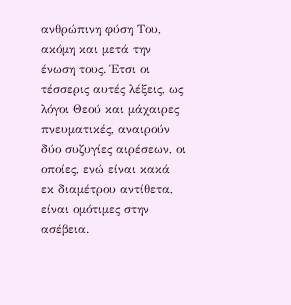ανθρώπινη φύση Του, ακόμη και μετά την ένωση τους. Έτσι οι τέσσερις αυτές λέξεις, ως λόγοι Θεού και μάχαιρες πνευματικές, αναιρούν δύο συζυγίες αιρέσεων, οι οποίες, ενώ είναι κακά εκ διαμέτρου αντίθετα, είναι ομότιμες στην ασέβεια.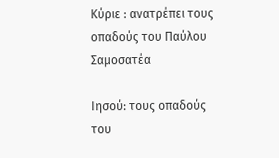Κύριε : ανατρέπει τους οπαδούς του Παύλου Σαμοσατέα

Ιησού: τους οπαδούς του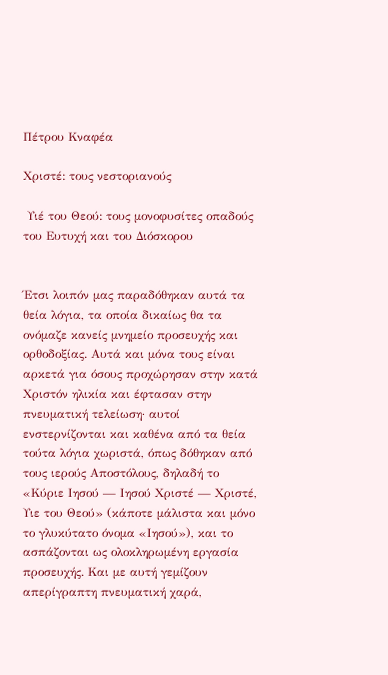Πέτρου Κναφέα

Χριστέ: τους νεστοριανούς

 Υιέ του Θεού: τους μονοφυσίτες οπαδούς του Ευτυχή και του Διόσκορου


Έτσι λοιπόν μας παραδόθηκαν αυτά τα θεία λόγια, τα οποία δικαίως θα τα ονόμαζε κανείς μνημείο προσευχής και ορθοδοξίας. Αυτά και μόνα τους είναι αρκετά για όσους προχώρησαν στην κατά Χριστόν ηλικία και έφτασαν στην πνευματική τελείωση· αυτοί ενστερνίζονται και καθένα από τα θεία τούτα λόγια χωριστά, όπως δόθηκαν από τους ιερούς Αποστόλους, δηλαδή το «Κύριε Ιησού — Ιησού Χριστέ — Χριστέ, Υιε του Θεού» (κάποτε μάλιστα και μόνο το γλυκύτατο όνομα «Ιησού»), και το ασπάζονται ως ολοκληρωμένη εργασία προσευχής. Και με αυτή γεμίζουν απερίγραπτη πνευματική χαρά,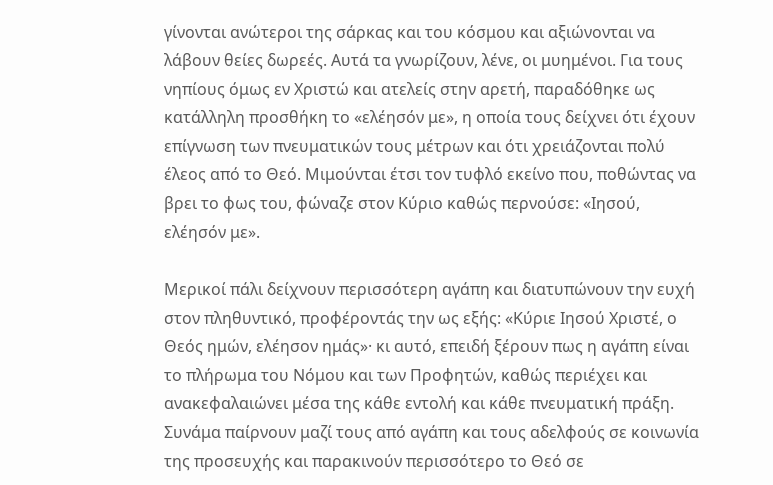γίνονται ανώτεροι της σάρκας και του κόσμου και αξιώνονται να λάβουν θείες δωρεές. Αυτά τα γνωρίζουν, λένε, οι μυημένοι. Για τους νηπίους όμως εν Χριστώ και ατελείς στην αρετή, παραδόθηκε ως κατάλληλη προσθήκη το «ελέησόν με», η οποία τους δείχνει ότι έχουν επίγνωση των πνευματικών τους μέτρων και ότι χρειάζονται πολύ έλεος από το Θεό. Μιμούνται έτσι τον τυφλό εκείνο που, ποθώντας να βρει το φως του, φώναζε στον Κύριο καθώς περνούσε: «Ιησού, ελέησόν με».

Μερικοί πάλι δείχνουν περισσότερη αγάπη και διατυπώνουν την ευχή στον πληθυντικό, προφέροντάς την ως εξής: «Κύριε Ιησού Χριστέ, ο Θεός ημών, ελέησον ημάς»· κι αυτό, επειδή ξέρουν πως η αγάπη είναι το πλήρωμα του Νόμου και των Προφητών, καθώς περιέχει και ανακεφαλαιώνει μέσα της κάθε εντολή και κάθε πνευματική πράξη. Συνάμα παίρνουν μαζί τους από αγάπη και τους αδελφούς σε κοινωνία της προσευχής και παρακινούν περισσότερο το Θεό σε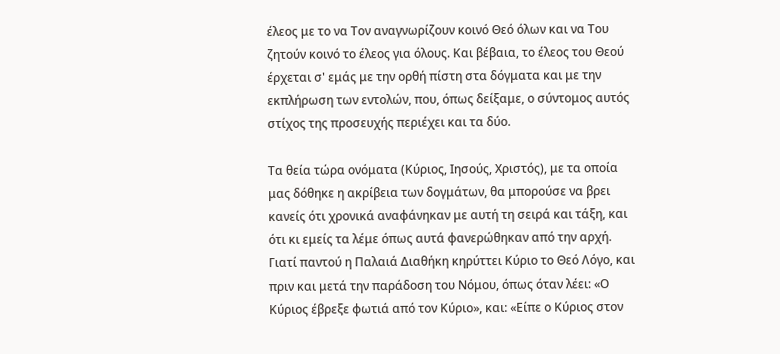έλεος με το να Τον αναγνωρίζουν κοινό Θεό όλων και να Του ζητούν κοινό το έλεος για όλους. Και βέβαια, το έλεος του Θεού έρχεται σ' εμάς με την ορθή πίστη στα δόγματα και με την εκπλήρωση των εντολών, που, όπως δείξαμε, ο σύντομος αυτός στίχος της προσευχής περιέχει και τα δύο.

Τα θεία τώρα ονόματα (Κύριος, Ιησούς, Χριστός), με τα οποία μας δόθηκε η ακρίβεια των δογμάτων, θα μπορούσε να βρει κανείς ότι χρονικά αναφάνηκαν με αυτή τη σειρά και τάξη, και ότι κι εμείς τα λέμε όπως αυτά φανερώθηκαν από την αρχή. Γιατί παντού η Παλαιά Διαθήκη κηρύττει Κύριο το Θεό Λόγο, και πριν και μετά την παράδοση του Νόμου, όπως όταν λέει: «Ο Κύριος έβρεξε φωτιά από τον Κύριο», και: «Είπε ο Κύριος στον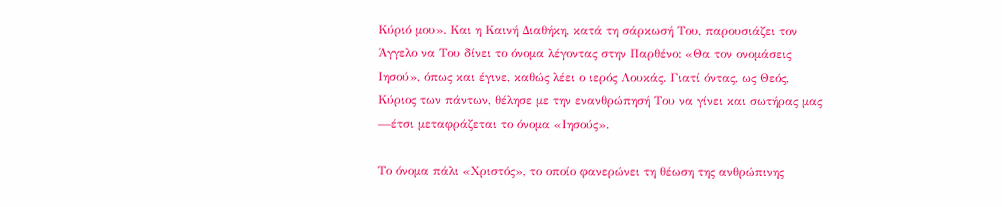Κύριό μου». Και η Καινή Διαθήκη, κατά τη σάρκωσή Του, παρουσιάζει τον Άγγελο να Του δίνει το όνομα λέγοντας στην Παρθένο: «Θα τον ονομάσεις Ιησού», όπως και έγινε, καθώς λέει ο ιερός Λουκάς. Γιατί όντας, ως Θεός, Κύριος των πάντων, θέλησε με την ενανθρώπησή Του να γίνει και σωτήρας μας —έτσι μεταφράζεται το όνομα «Ιησούς».

Το όνομα πάλι «Χριστός», το οποίο φανερώνει τη θέωση της ανθρώπινης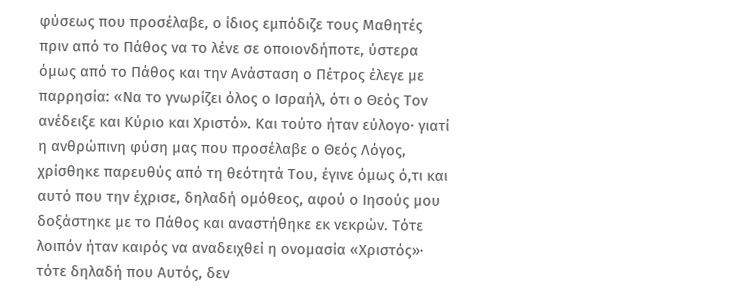φύσεως που προσέλαβε, ο ίδιος εμπόδιζε τους Μαθητές πριν από το Πάθος να το λένε σε οποιονδήποτε, ύστερα όμως από το Πάθος και την Ανάσταση ο Πέτρος έλεγε με παρρησία: «Να το γνωρίζει όλος ο Ισραήλ, ότι ο Θεός Τον ανέδειξε και Κύριο και Χριστό». Και τούτο ήταν εύλογο· γιατί η ανθρώπινη φύση μας που προσέλαβε ο Θεός Λόγος, χρίσθηκε παρευθύς από τη θεότητά Του, έγινε όμως ό,τι και αυτό που την έχρισε, δηλαδή ομόθεος, αφού ο Ιησούς μου δοξάστηκε με το Πάθος και αναστήθηκε εκ νεκρών. Τότε λοιπόν ήταν καιρός να αναδειχθεί η ονομασία «Χριστός»· τότε δηλαδή που Αυτός, δεν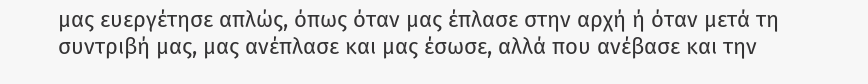μας ευεργέτησε απλώς, όπως όταν μας έπλασε στην αρχή ή όταν μετά τη συντριβή μας, μας ανέπλασε και μας έσωσε, αλλά που ανέβασε και την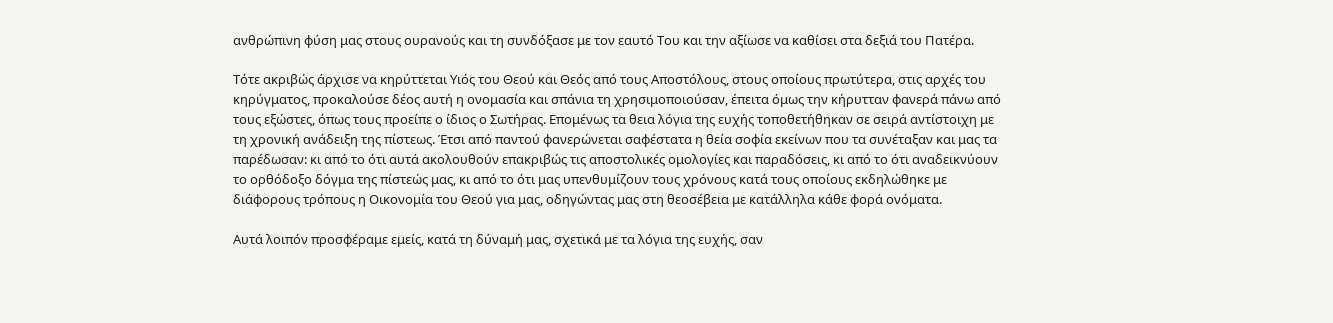ανθρώπινη φύση μας στους ουρανούς και τη συνδόξασε με τον εαυτό Του και την αξίωσε να καθίσει στα δεξιά του Πατέρα.

Τότε ακριβώς άρχισε να κηρύττεται Υιός του Θεού και Θεός από τους Αποστόλους, στους οποίους πρωτύτερα, στις αρχές του κηρύγματος, προκαλούσε δέος αυτή η ονομασία και σπάνια τη χρησιμοποιούσαν, έπειτα όμως την κήρυτταν φανερά πάνω από τους εξώστες, όπως τους προείπε ο ίδιος ο Σωτήρας. Επομένως τα θεια λόγια της ευχής τοποθετήθηκαν σε σειρά αντίστοιχη με τη χρονική ανάδειξη της πίστεως. Έτσι από παντού φανερώνεται σαφέστατα η θεία σοφία εκείνων που τα συνέταξαν και μας τα παρέδωσαν: κι από το ότι αυτά ακολουθούν επακριβώς τις αποστολικές ομολογίες και παραδόσεις, κι από το ότι αναδεικνύουν το ορθόδοξο δόγμα της πίστεώς μας, κι από το ότι μας υπενθυμίζουν τους χρόνους κατά τους οποίους εκδηλώθηκε με διάφορους τρόπους η Οικονομία του Θεού για μας, οδηγώντας μας στη θεοσέβεια με κατάλληλα κάθε φορά ονόματα.

Αυτά λοιπόν προσφέραμε εμείς, κατά τη δύναμή μας, σχετικά με τα λόγια της ευχής, σαν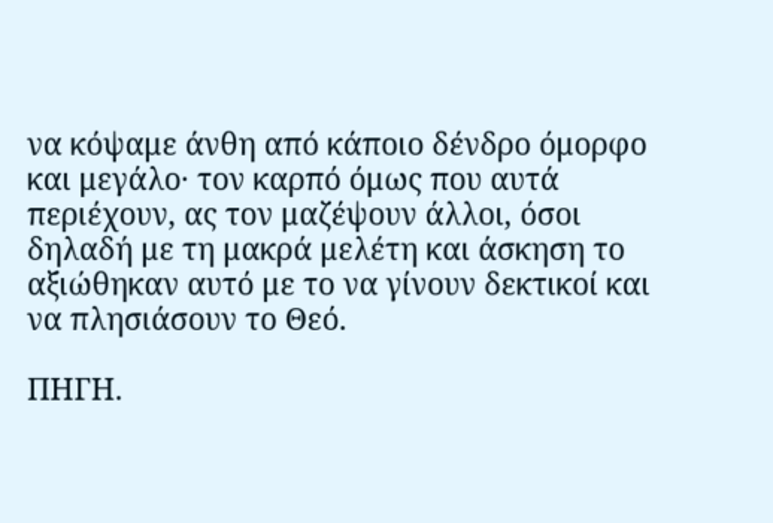να κόψαμε άνθη από κάποιο δένδρο όμορφο και μεγάλο· τον καρπό όμως που αυτά περιέχουν, ας τον μαζέψουν άλλοι, όσοι δηλαδή με τη μακρά μελέτη και άσκηση το αξιώθηκαν αυτό με το να γίνουν δεκτικοί και να πλησιάσουν το Θεό.

ΠΗΓΗ.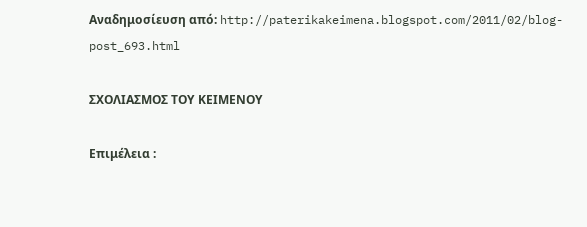Αναδημοσίευση από: http://paterikakeimena.blogspot.com/2011/02/blog-post_693.html

ΣΧΟΛΙΑΣΜΟΣ ΤΟΥ ΚΕΙΜΕΝΟΥ

Επιμέλεια :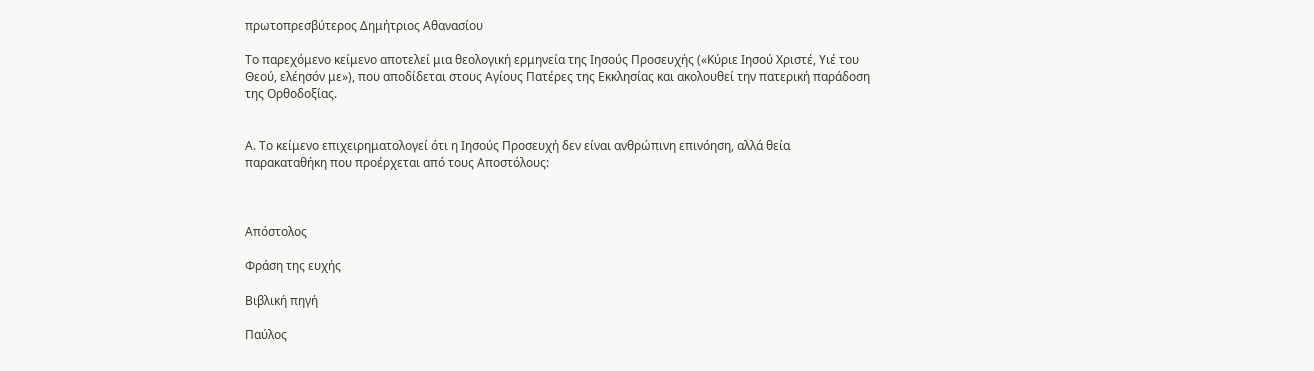πρωτοπρεσβύτερος Δημήτριος Αθανασίου

Το παρεχόμενο κείμενο αποτελεί μια θεολογική ερμηνεία της Ιησούς Προσευχής («Κύριε Ιησού Χριστέ, Υιέ του Θεού, ελέησόν με»), που αποδίδεται στους Αγίους Πατέρες της Εκκλησίας και ακολουθεί την πατερική παράδοση της Ορθοδοξίας.


Α. Το κείμενο επιχειρηματολογεί ότι η Ιησούς Προσευχή δεν είναι ανθρώπινη επινόηση, αλλά θεία παρακαταθήκη που προέρχεται από τους Αποστόλους:



Απόστολος

Φράση της ευχής

Βιβλική πηγή

Παύλος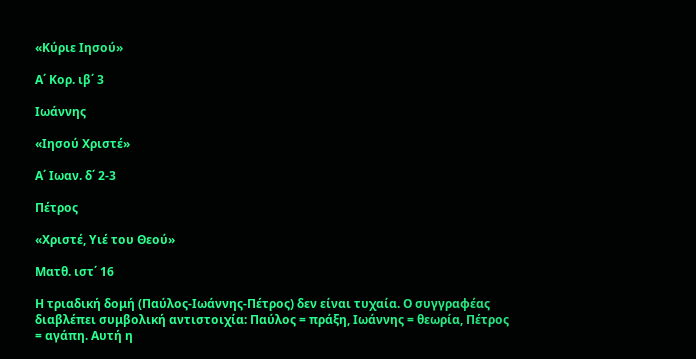«Κύριε Ιησού»

Α΄ Κορ. ιβ΄ 3

Ιωάννης

«Ιησού Χριστέ»

Α΄ Ιωαν. δ΄ 2-3

Πέτρος

«Χριστέ, Υιέ του Θεού»

Ματθ. ιστ΄ 16

Η τριαδική δομή (Παύλος-Ιωάννης-Πέτρος) δεν είναι τυχαία. Ο συγγραφέας διαβλέπει συμβολική αντιστοιχία: Παύλος = πράξη, Ιωάννης = θεωρία, Πέτρος = αγάπη. Αυτή η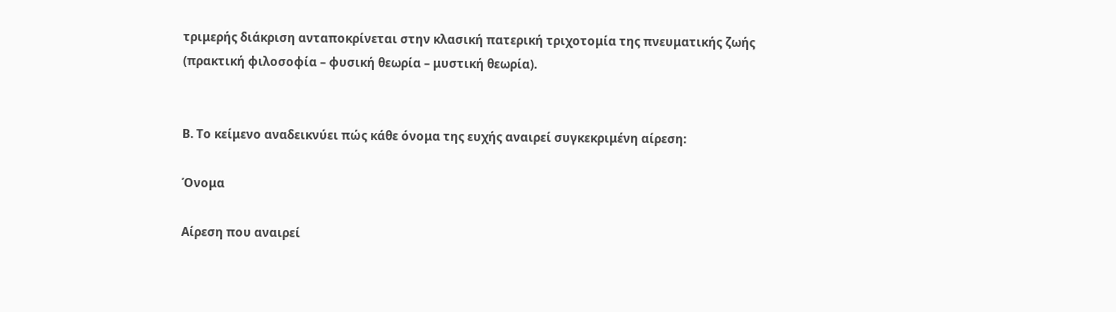τριμερής διάκριση ανταποκρίνεται στην κλασική πατερική τριχοτομία της πνευματικής ζωής (πρακτική φιλοσοφία – φυσική θεωρία – μυστική θεωρία).


Β. Το κείμενο αναδεικνύει πώς κάθε όνομα της ευχής αναιρεί συγκεκριμένη αίρεση:

Όνομα

Αίρεση που αναιρεί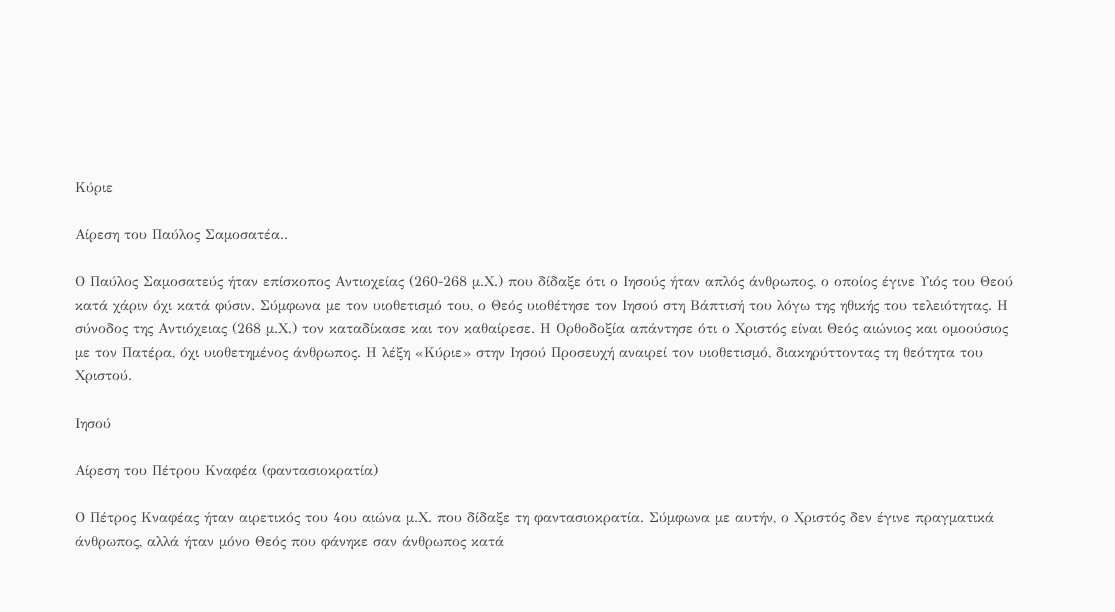Κύριε

Αίρεση του Παύλος Σαμοσατέα..

Ο Παύλος Σαμοσατεύς ήταν επίσκοπος Αντιοχείας (260-268 μ.Χ.) που δίδαξε ότι ο Ιησούς ήταν απλός άνθρωπος, ο οποίος έγινε Υιός του Θεού κατά χάριν όχι κατά φύσιν. Σύμφωνα με τον υιοθετισμό του, ο Θεός υιοθέτησε τον Ιησού στη Βάπτισή του λόγω της ηθικής του τελειότητας. Η σύνοδος της Αντιόχειας (268 μ.Χ.) τον καταδίκασε και τον καθαίρεσε. Η Ορθοδοξία απάντησε ότι ο Χριστός είναι Θεός αιώνιος και ομοούσιος με τον Πατέρα, όχι υιοθετημένος άνθρωπος. Η λέξη «Κύριε» στην Ιησού Προσευχή αναιρεί τον υιοθετισμό, διακηρύττοντας τη θεότητα του Χριστού.

Ιησού

Αίρεση του Πέτρου Κναφέα (φαντασιοκρατία)

Ο Πέτρος Κναφέας ήταν αιρετικός του 4ου αιώνα μ.Χ. που δίδαξε τη φαντασιοκρατία. Σύμφωνα με αυτήν, ο Χριστός δεν έγινε πραγματικά άνθρωπος, αλλά ήταν μόνο Θεός που φάνηκε σαν άνθρωπος κατά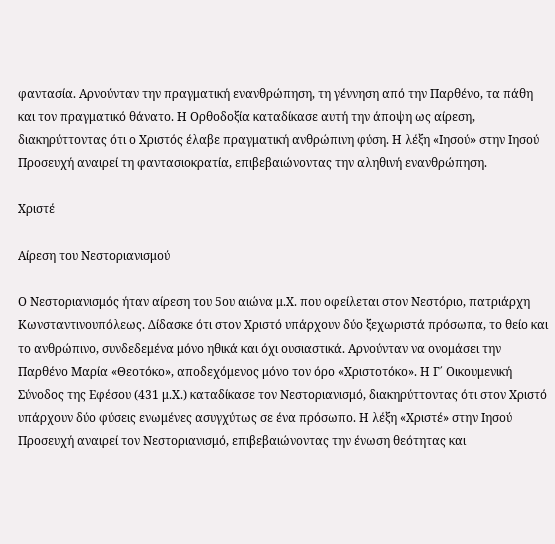φαντασία. Αρνούνταν την πραγματική ενανθρώπηση, τη γέννηση από την Παρθένο, τα πάθη και τον πραγματικό θάνατο. Η Ορθοδοξία καταδίκασε αυτή την άποψη ως αίρεση, διακηρύττοντας ότι ο Χριστός έλαβε πραγματική ανθρώπινη φύση. Η λέξη «Ιησού» στην Ιησού Προσευχή αναιρεί τη φαντασιοκρατία, επιβεβαιώνοντας την αληθινή ενανθρώπηση.

Χριστέ

Αίρεση του Νεστοριανισμού

Ο Νεστοριανισμός ήταν αίρεση του 5ου αιώνα μ.Χ. που οφείλεται στον Νεστόριο, πατριάρχη Κωνσταντινουπόλεως. Δίδασκε ότι στον Χριστό υπάρχουν δύο ξεχωριστά πρόσωπα, το θείο και το ανθρώπινο, συνδεδεμένα μόνο ηθικά και όχι ουσιαστικά. Αρνούνταν να ονομάσει την Παρθένο Μαρία «Θεοτόκο», αποδεχόμενος μόνο τον όρο «Χριστοτόκο». Η Γ΄ Οικουμενική Σύνοδος της Εφέσου (431 μ.Χ.) καταδίκασε τον Νεστοριανισμό, διακηρύττοντας ότι στον Χριστό υπάρχουν δύο φύσεις ενωμένες ασυγχύτως σε ένα πρόσωπο. Η λέξη «Χριστέ» στην Ιησού Προσευχή αναιρεί τον Νεστοριανισμό, επιβεβαιώνοντας την ένωση θεότητας και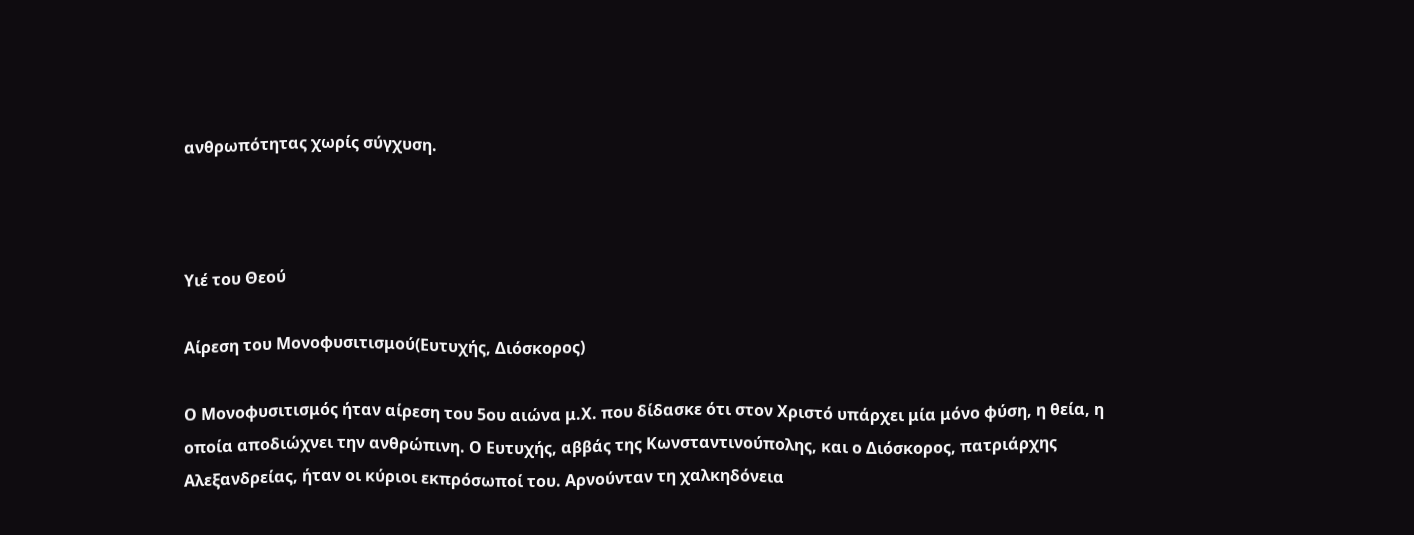ανθρωπότητας χωρίς σύγχυση.



Υιέ του Θεού

Αίρεση του Μονοφυσιτισμού(Ευτυχής, Διόσκορος)

Ο Μονοφυσιτισμός ήταν αίρεση του 5ου αιώνα μ.Χ. που δίδασκε ότι στον Χριστό υπάρχει μία μόνο φύση, η θεία, η οποία αποδιώχνει την ανθρώπινη. Ο Ευτυχής, αββάς της Κωνσταντινούπολης, και ο Διόσκορος, πατριάρχης Αλεξανδρείας, ήταν οι κύριοι εκπρόσωποί του. Αρνούνταν τη χαλκηδόνεια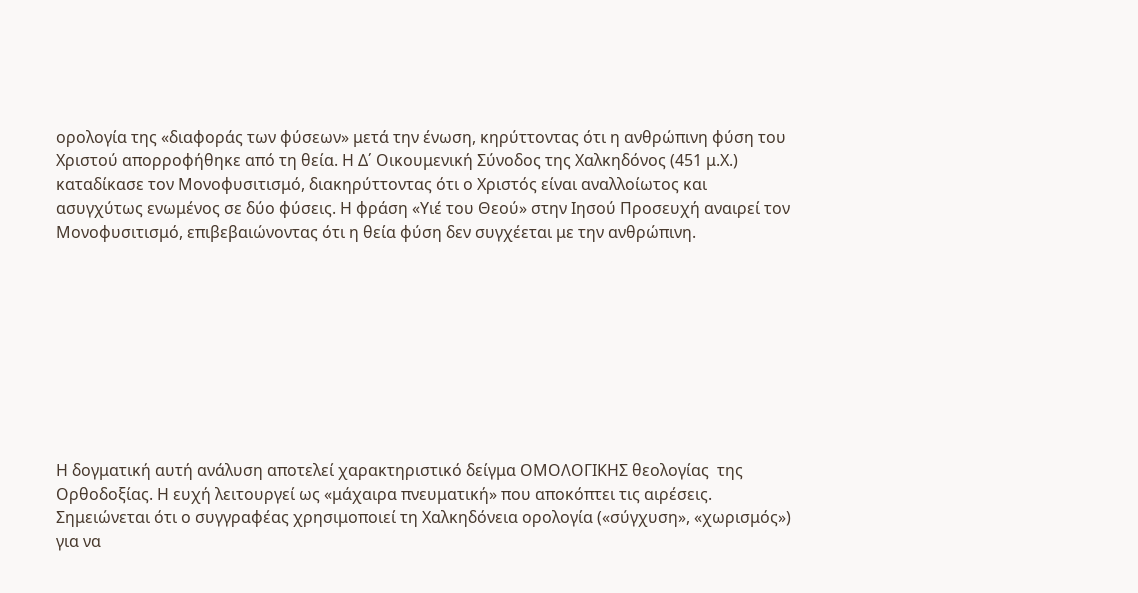ορολογία της «διαφοράς των φύσεων» μετά την ένωση, κηρύττοντας ότι η ανθρώπινη φύση του Χριστού απορροφήθηκε από τη θεία. Η Δ΄ Οικουμενική Σύνοδος της Χαλκηδόνος (451 μ.Χ.) καταδίκασε τον Μονοφυσιτισμό, διακηρύττοντας ότι ο Χριστός είναι αναλλοίωτος και ασυγχύτως ενωμένος σε δύο φύσεις. Η φράση «Υιέ του Θεού» στην Ιησού Προσευχή αναιρεί τον Μονοφυσιτισμό, επιβεβαιώνοντας ότι η θεία φύση δεν συγχέεται με την ανθρώπινη.









Η δογματική αυτή ανάλυση αποτελεί χαρακτηριστικό δείγμα ΟΜΟΛΟΓΙΚΗΣ θεολογίας  της Ορθοδοξίας. Η ευχή λειτουργεί ως «μάχαιρα πνευματική» που αποκόπτει τις αιρέσεις. Σημειώνεται ότι ο συγγραφέας χρησιμοποιεί τη Χαλκηδόνεια ορολογία («σύγχυση», «χωρισμός») για να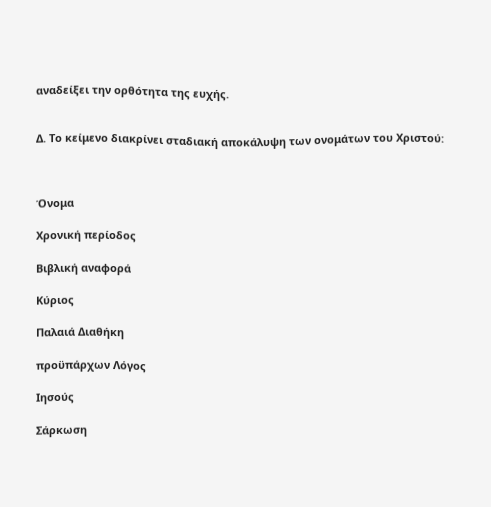αναδείξει την ορθότητα της ευχής.


Δ. Το κείμενο διακρίνει σταδιακή αποκάλυψη των ονομάτων του Χριστού:



Όνομα

Χρονική περίοδος

Βιβλική αναφορά

Κύριος

Παλαιά Διαθήκη

προϋπάρχων Λόγος

Ιησούς

Σάρκωση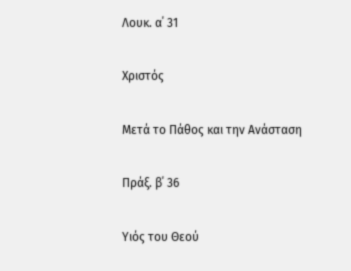Λουκ. α΄ 31

Χριστός

Μετά το Πάθος και την Ανάσταση

Πράξ. β΄ 36

Υιός του Θεού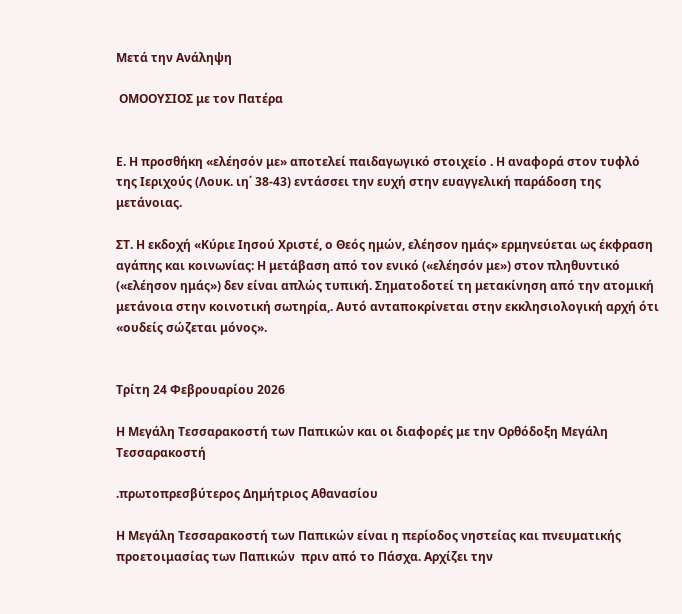Μετά την Ανάληψη

 ΟΜΟΟΥΣΙΟΣ με τον Πατέρα


Ε. Η προσθήκη «ελέησόν με» αποτελεί παιδαγωγικό στοιχείο . Η αναφορά στον τυφλό της Ιεριχούς (Λουκ. ιη΄ 38-43) εντάσσει την ευχή στην ευαγγελική παράδοση της μετάνοιας.

ΣΤ. Η εκδοχή «Κύριε Ιησού Χριστέ, ο Θεός ημών, ελέησον ημάς» ερμηνεύεται ως έκφραση αγάπης και κοινωνίας: Η μετάβαση από τον ενικό («ελέησόν με») στον πληθυντικό («ελέησον ημάς») δεν είναι απλώς τυπική. Σηματοδοτεί τη μετακίνηση από την ατομική μετάνοια στην κοινοτική σωτηρία,. Αυτό ανταποκρίνεται στην εκκλησιολογική αρχή ότι «ουδείς σώζεται μόνος».


Τρίτη 24 Φεβρουαρίου 2026

Η Μεγάλη Τεσσαρακοστή των Παπικών και οι διαφορές με την Ορθόδοξη Μεγάλη Τεσσαρακοστή

.πρωτοπρεσβύτερος Δημήτριος Αθανασίου

Η Μεγάλη Τεσσαρακοστή των Παπικών είναι η περίοδος νηστείας και πνευματικής προετοιμασίας των Παπικών  πριν από το Πάσχα. Αρχίζει την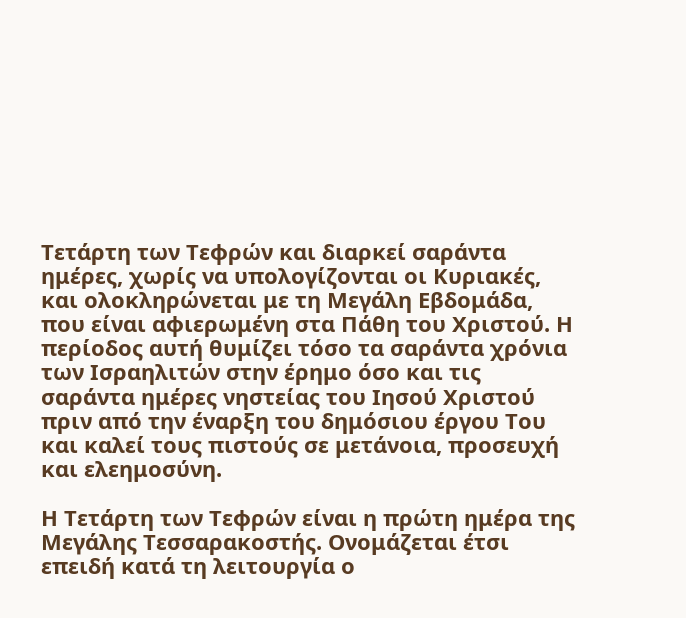Τετάρτη των Τεφρών και διαρκεί σαράντα ημέρες, χωρίς να υπολογίζονται οι Κυριακές, και ολοκληρώνεται με τη Μεγάλη Εβδομάδα, που είναι αφιερωμένη στα Πάθη του Χριστού. Η περίοδος αυτή θυμίζει τόσο τα σαράντα χρόνια των Ισραηλιτών στην έρημο όσο και τις σαράντα ημέρες νηστείας του Ιησού Χριστού πριν από την έναρξη του δημόσιου έργου Του και καλεί τους πιστούς σε μετάνοια, προσευχή και ελεημοσύνη.

Η Τετάρτη των Τεφρών είναι η πρώτη ημέρα της Μεγάλης Τεσσαρακοστής. Ονομάζεται έτσι επειδή κατά τη λειτουργία ο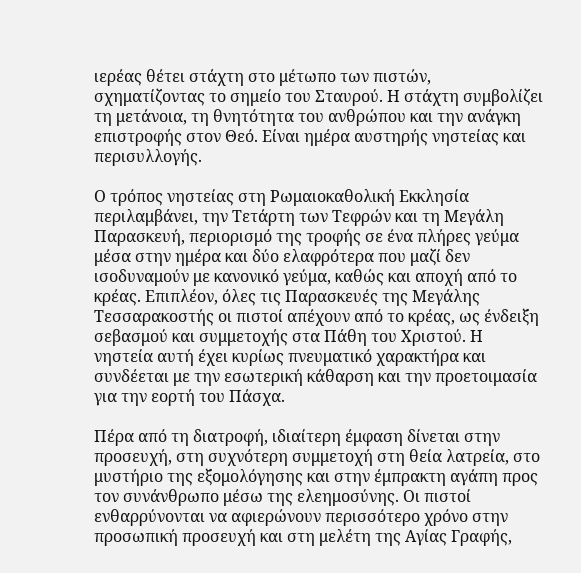ιερέας θέτει στάχτη στο μέτωπο των πιστών, σχηματίζοντας το σημείο του Σταυρού. Η στάχτη συμβολίζει τη μετάνοια, τη θνητότητα του ανθρώπου και την ανάγκη επιστροφής στον Θεό. Είναι ημέρα αυστηρής νηστείας και περισυλλογής.

Ο τρόπος νηστείας στη Ρωμαιοκαθολική Εκκλησία περιλαμβάνει, την Τετάρτη των Τεφρών και τη Μεγάλη Παρασκευή, περιορισμό της τροφής σε ένα πλήρες γεύμα μέσα στην ημέρα και δύο ελαφρότερα που μαζί δεν ισοδυναμούν με κανονικό γεύμα, καθώς και αποχή από το κρέας. Επιπλέον, όλες τις Παρασκευές της Μεγάλης Τεσσαρακοστής οι πιστοί απέχουν από το κρέας, ως ένδειξη σεβασμού και συμμετοχής στα Πάθη του Χριστού. Η νηστεία αυτή έχει κυρίως πνευματικό χαρακτήρα και συνδέεται με την εσωτερική κάθαρση και την προετοιμασία για την εορτή του Πάσχα.

Πέρα από τη διατροφή, ιδιαίτερη έμφαση δίνεται στην προσευχή, στη συχνότερη συμμετοχή στη θεία λατρεία, στο μυστήριο της εξομολόγησης και στην έμπρακτη αγάπη προς τον συνάνθρωπο μέσω της ελεημοσύνης. Οι πιστοί ενθαρρύνονται να αφιερώνουν περισσότερο χρόνο στην προσωπική προσευχή και στη μελέτη της Αγίας Γραφής,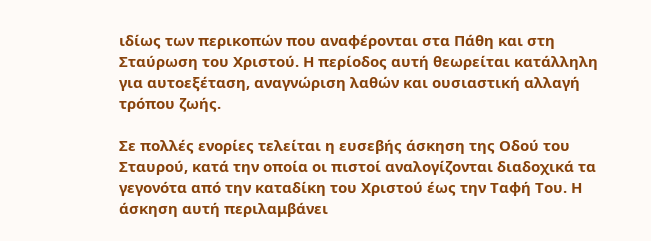ιδίως των περικοπών που αναφέρονται στα Πάθη και στη Σταύρωση του Χριστού. Η περίοδος αυτή θεωρείται κατάλληλη για αυτοεξέταση, αναγνώριση λαθών και ουσιαστική αλλαγή τρόπου ζωής.

Σε πολλές ενορίες τελείται η ευσεβής άσκηση της Οδού του Σταυρού, κατά την οποία οι πιστοί αναλογίζονται διαδοχικά τα γεγονότα από την καταδίκη του Χριστού έως την Ταφή Του. Η άσκηση αυτή περιλαμβάνει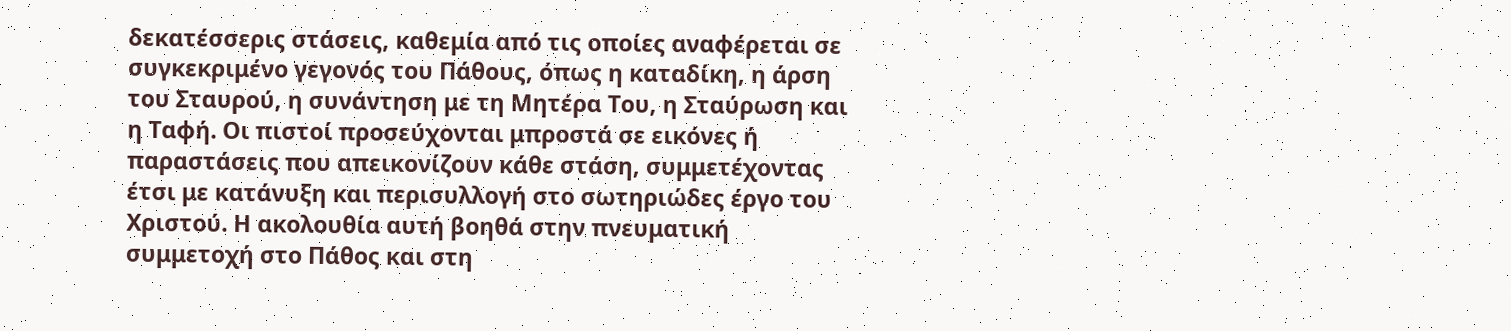δεκατέσσερις στάσεις, καθεμία από τις οποίες αναφέρεται σε συγκεκριμένο γεγονός του Πάθους, όπως η καταδίκη, η άρση του Σταυρού, η συνάντηση με τη Μητέρα Του, η Σταύρωση και η Ταφή. Οι πιστοί προσεύχονται μπροστά σε εικόνες ή παραστάσεις που απεικονίζουν κάθε στάση, συμμετέχοντας έτσι με κατάνυξη και περισυλλογή στο σωτηριώδες έργο του Χριστού. Η ακολουθία αυτή βοηθά στην πνευματική συμμετοχή στο Πάθος και στη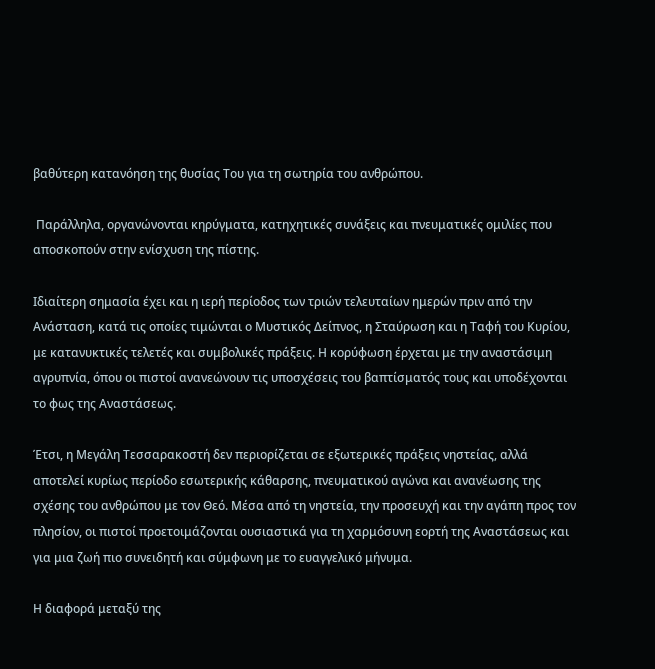βαθύτερη κατανόηση της θυσίας Του για τη σωτηρία του ανθρώπου.

 Παράλληλα, οργανώνονται κηρύγματα, κατηχητικές συνάξεις και πνευματικές ομιλίες που αποσκοπούν στην ενίσχυση της πίστης.

Ιδιαίτερη σημασία έχει και η ιερή περίοδος των τριών τελευταίων ημερών πριν από την Ανάσταση, κατά τις οποίες τιμώνται ο Μυστικός Δείπνος, η Σταύρωση και η Ταφή του Κυρίου, με κατανυκτικές τελετές και συμβολικές πράξεις. Η κορύφωση έρχεται με την αναστάσιμη αγρυπνία, όπου οι πιστοί ανανεώνουν τις υποσχέσεις του βαπτίσματός τους και υποδέχονται το φως της Αναστάσεως.

Έτσι, η Μεγάλη Τεσσαρακοστή δεν περιορίζεται σε εξωτερικές πράξεις νηστείας, αλλά αποτελεί κυρίως περίοδο εσωτερικής κάθαρσης, πνευματικού αγώνα και ανανέωσης της σχέσης του ανθρώπου με τον Θεό. Μέσα από τη νηστεία, την προσευχή και την αγάπη προς τον πλησίον, οι πιστοί προετοιμάζονται ουσιαστικά για τη χαρμόσυνη εορτή της Αναστάσεως και για μια ζωή πιο συνειδητή και σύμφωνη με το ευαγγελικό μήνυμα.

Η διαφορά μεταξύ της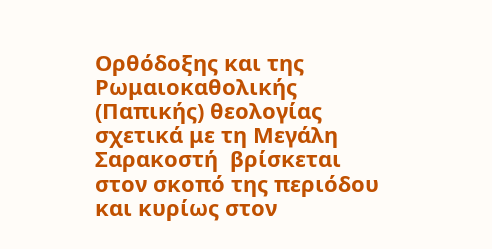Ορθόδοξης και της Ρωμαιοκαθολικής (Παπικής) θεολογίας σχετικά με τη Μεγάλη Σαρακοστή  βρίσκεται στον σκοπό της περιόδου και κυρίως στον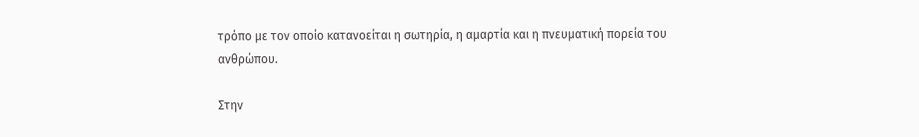τρόπο με τον οποίο κατανοείται η σωτηρία, η αμαρτία και η πνευματική πορεία του ανθρώπου.

Στην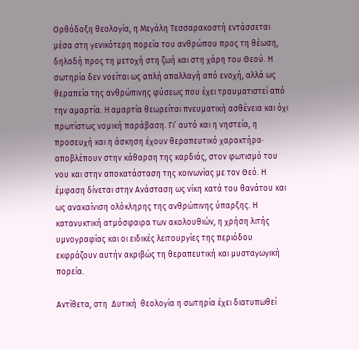Ορθόδοξη θεολογία, η Μεγάλη Τεσσαρακοστή εντάσσεται μέσα στη γενικότερη πορεία του ανθρώπου προς τη θέωση, δηλαδή προς τη μετοχή στη ζωή και στη χάρη του Θεού. Η σωτηρία δεν νοείται ως απλή απαλλαγή από ενοχή, αλλά ως θεραπεία της ανθρώπινης φύσεως που έχει τραυματιστεί από την αμαρτία. Η αμαρτία θεωρείται πνευματική ασθένεια και όχι πρωτίστως νομική παράβαση. Γι’ αυτό και η νηστεία, η προσευχή και η άσκηση έχουν θεραπευτικό χαρακτήρα· αποβλέπουν στην κάθαρση της καρδιάς, στον φωτισμό του νου και στην αποκατάσταση της κοινωνίας με τον Θεό. Η έμφαση δίνεται στην Ανάσταση ως νίκη κατά του θανάτου και ως ανακαίνιση ολόκληρης της ανθρώπινης ύπαρξης. Η κατανυκτική ατμόσφαιρα των ακολουθιών, η χρήση λιτής υμνογραφίας και οι ειδικές λειτουργίες της περιόδου εκφράζουν αυτήν ακριβώς τη θεραπευτική και μυσταγωγική πορεία.

Αντίθετα, στη  Δυτική  θεολογία η σωτηρία έχει διατυπωθεί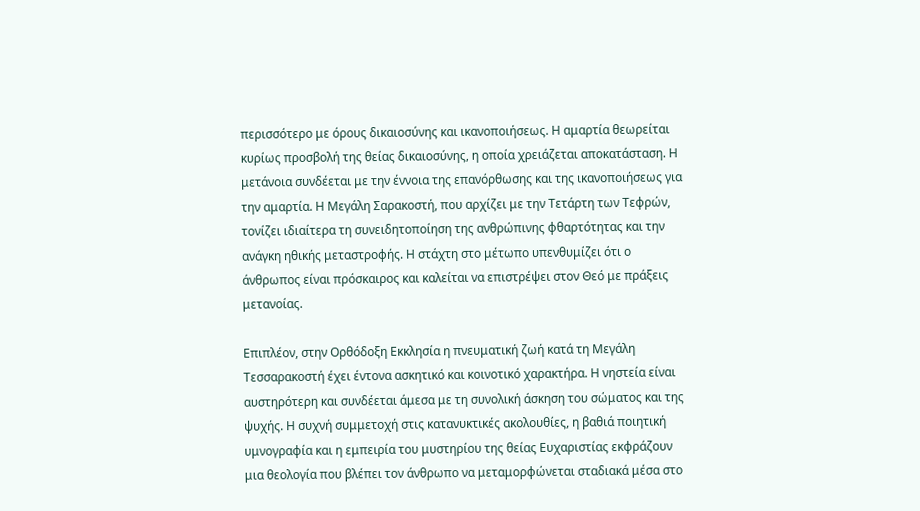περισσότερο με όρους δικαιοσύνης και ικανοποιήσεως. Η αμαρτία θεωρείται κυρίως προσβολή της θείας δικαιοσύνης, η οποία χρειάζεται αποκατάσταση. Η μετάνοια συνδέεται με την έννοια της επανόρθωσης και της ικανοποιήσεως για την αμαρτία. Η Μεγάλη Σαρακοστή, που αρχίζει με την Τετάρτη των Τεφρών, τονίζει ιδιαίτερα τη συνειδητοποίηση της ανθρώπινης φθαρτότητας και την ανάγκη ηθικής μεταστροφής. Η στάχτη στο μέτωπο υπενθυμίζει ότι ο άνθρωπος είναι πρόσκαιρος και καλείται να επιστρέψει στον Θεό με πράξεις μετανοίας.

Επιπλέον, στην Ορθόδοξη Εκκλησία η πνευματική ζωή κατά τη Μεγάλη Τεσσαρακοστή έχει έντονα ασκητικό και κοινοτικό χαρακτήρα. Η νηστεία είναι αυστηρότερη και συνδέεται άμεσα με τη συνολική άσκηση του σώματος και της ψυχής. Η συχνή συμμετοχή στις κατανυκτικές ακολουθίες, η βαθιά ποιητική υμνογραφία και η εμπειρία του μυστηρίου της θείας Ευχαριστίας εκφράζουν μια θεολογία που βλέπει τον άνθρωπο να μεταμορφώνεται σταδιακά μέσα στο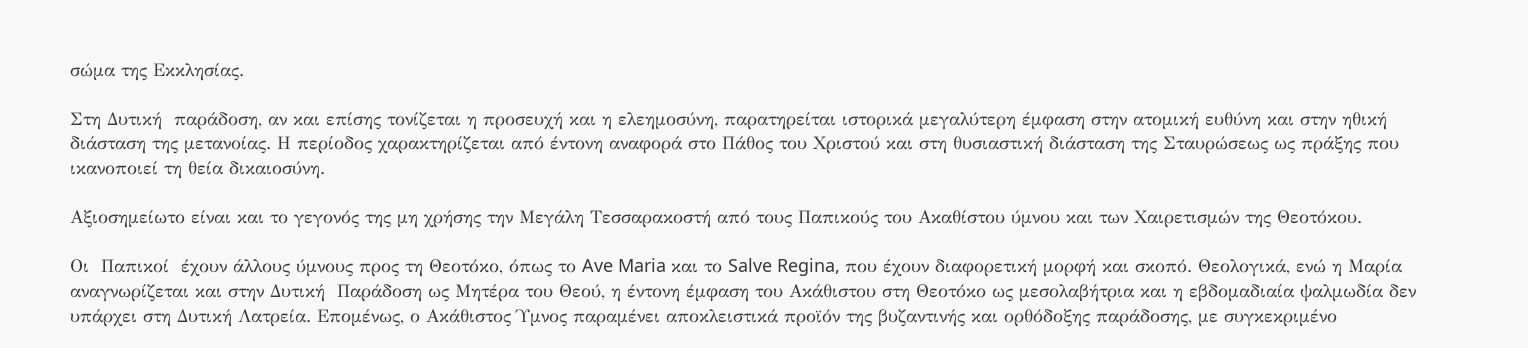σώμα της Εκκλησίας.

Στη Δυτική  παράδοση, αν και επίσης τονίζεται η προσευχή και η ελεημοσύνη, παρατηρείται ιστορικά μεγαλύτερη έμφαση στην ατομική ευθύνη και στην ηθική διάσταση της μετανοίας. Η περίοδος χαρακτηρίζεται από έντονη αναφορά στο Πάθος του Χριστού και στη θυσιαστική διάσταση της Σταυρώσεως ως πράξης που ικανοποιεί τη θεία δικαιοσύνη.

Αξιοσημείωτο είναι και το γεγονός της μη χρήσης την Μεγάλη Τεσσαρακοστή από τους Παπικούς του Ακαθίστου ύμνου και των Χαιρετισμών της Θεοτόκου.

Οι  Παπικοί  έχουν άλλους ύμνους προς τη Θεοτόκο, όπως το Ave Maria και το Salve Regina, που έχουν διαφορετική μορφή και σκοπό. Θεολογικά, ενώ η Μαρία αναγνωρίζεται και στην Δυτική  Παράδοση ως Μητέρα του Θεού, η έντονη έμφαση του Ακάθιστου στη Θεοτόκο ως μεσολαβήτρια και η εβδομαδιαία ψαλμωδία δεν υπάρχει στη Δυτική Λατρεία. Επομένως, ο Ακάθιστος Ύμνος παραμένει αποκλειστικά προϊόν της βυζαντινής και ορθόδοξης παράδοσης, με συγκεκριμένο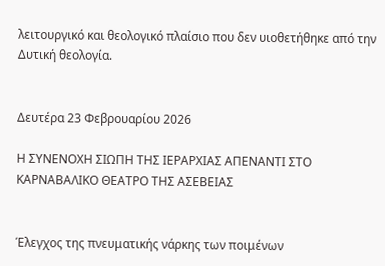λειτουργικό και θεολογικό πλαίσιο που δεν υιοθετήθηκε από την Δυτική θεολογία.


Δευτέρα 23 Φεβρουαρίου 2026

Η ΣΥΝΕΝΟΧΗ ΣΙΩΠΗ ΤΗΣ ΙΕΡΑΡΧΙΑΣ ΑΠΕΝΑΝΤΙ ΣΤΟ ΚΑΡΝΑΒΑΛΙΚΟ ΘΕΑΤΡΟ ΤΗΣ ΑΣΕΒΕΙΑΣ


Έλεγχος της πνευματικής νάρκης των ποιμένων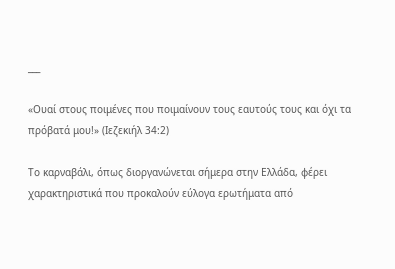___

«Ουαί στους ποιμένες που ποιμαίνουν τους εαυτούς τους και όχι τα πρόβατά μου!» (Ιεζεκιήλ 34:2)

Το καρναβάλι, όπως διοργανώνεται σήμερα στην Ελλάδα, φέρει χαρακτηριστικά που προκαλούν εύλογα ερωτήματα από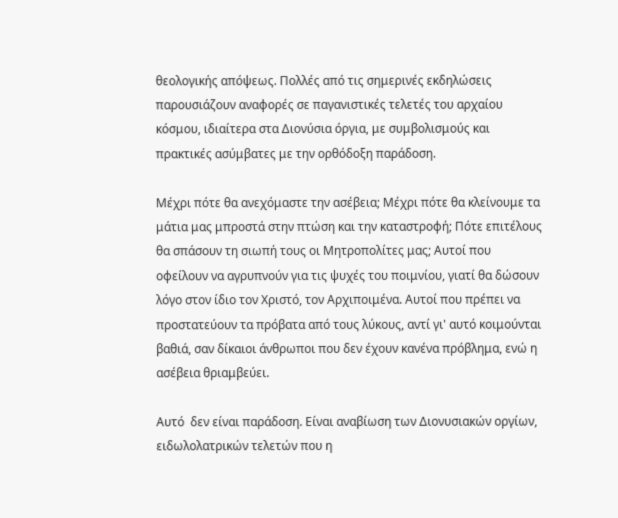θεολογικής απόψεως. Πολλές από τις σημερινές εκδηλώσεις παρουσιάζουν αναφορές σε παγανιστικές τελετές του αρχαίου κόσμου, ιδιαίτερα στα Διονύσια όργια, με συμβολισμούς και πρακτικές ασύμβατες με την ορθόδοξη παράδοση.

Μέχρι πότε θα ανεχόμαστε την ασέβεια; Μέχρι πότε θα κλείνουμε τα μάτια μας μπροστά στην πτώση και την καταστροφή; Πότε επιτέλους θα σπάσουν τη σιωπή τους οι Μητροπολίτες μας; Αυτοί που οφείλουν να αγρυπνούν για τις ψυχές του ποιμνίου, γιατί θα δώσουν λόγο στον ίδιο τον Χριστό, τον Αρχιποιμένα. Αυτοί που πρέπει να προστατεύουν τα πρόβατα από τους λύκους, αντί γι' αυτό κοιμούνται βαθιά, σαν δίκαιοι άνθρωποι που δεν έχουν κανένα πρόβλημα, ενώ η ασέβεια θριαμβεύει.

Αυτό  δεν είναι παράδοση. Είναι αναβίωση των Διονυσιακών οργίων, ειδωλολατρικών τελετών που η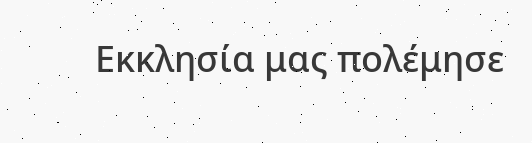Εκκλησία μας πολέμησε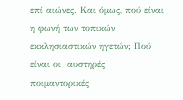επί αιώνες. Και όμως, πού είναι η φωνή των τοπικών εκκλησιαστικών ηγετών; Πού είναι οι  αυστηρές  ποιμαντορικές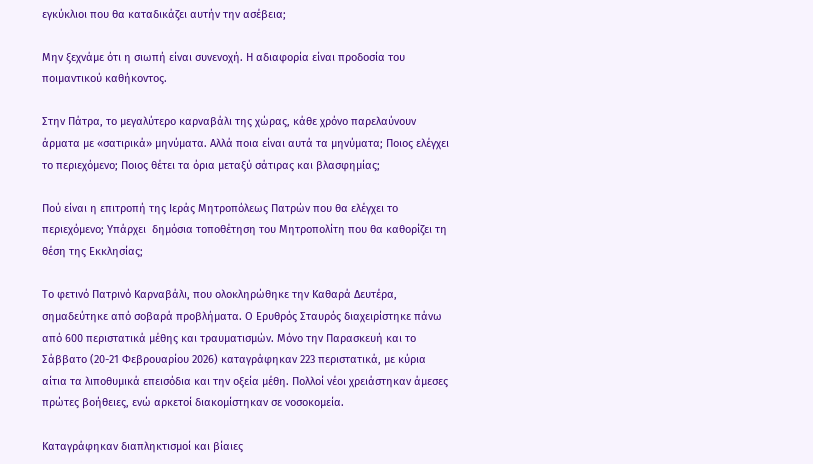εγκύκλιοι που θα καταδικάζει αυτήν την ασέβεια;

Μην ξεχνάμε ότι η σιωπή είναι συνενοχή. Η αδιαφορία είναι προδοσία του ποιμαντικού καθήκοντος.

Στην Πάτρα, το μεγαλύτερο καρναβάλι της χώρας, κάθε χρόνο παρελαύνουν άρματα με «σατιρικά» μηνύματα. Αλλά ποια είναι αυτά τα μηνύματα; Ποιος ελέγχει το περιεχόμενο; Ποιος θέτει τα όρια μεταξύ σάτιρας και βλασφημίας;

Πού είναι η επιτροπή της Ιεράς Μητροπόλεως Πατρών που θα ελέγχει το περιεχόμενο; Υπάρχει  δημόσια τοποθέτηση του Μητροπολίτη που θα καθορίζει τη θέση της Εκκλησίας;

Το φετινό Πατρινό Καρναβάλι, που ολοκληρώθηκε την Καθαρά Δευτέρα, σημαδεύτηκε από σοβαρά προβλήματα. Ο Ερυθρός Σταυρός διαχειρίστηκε πάνω από 600 περιστατικά μέθης και τραυματισμών. Μόνο την Παρασκευή και το Σάββατο (20-21 Φεβρουαρίου 2026) καταγράφηκαν 223 περιστατικά, με κύρια αίτια τα λιποθυμικά επεισόδια και την οξεία μέθη. Πολλοί νέοι χρειάστηκαν άμεσες πρώτες βοήθειες, ενώ αρκετοί διακομίστηκαν σε νοσοκομεία.

Καταγράφηκαν διαπληκτισμοί και βίαιες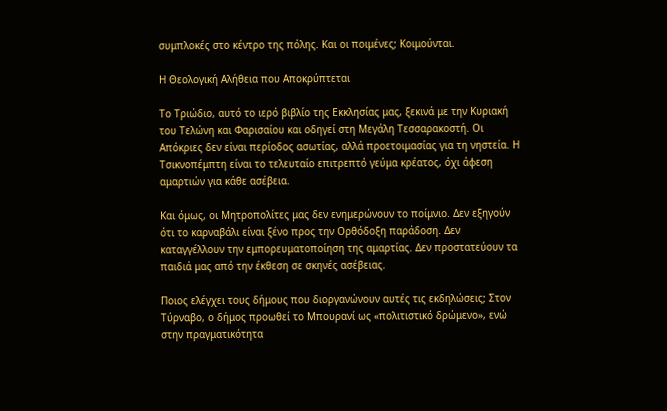συμπλοκές στο κέντρο της πόλης. Και οι ποιμένες; Κοιμούνται.

Η Θεολογική Αλήθεια που Αποκρύπτεται

Το Τριώδιο, αυτό το ιερό βιβλίο της Εκκλησίας μας, ξεκινά με την Κυριακή του Τελώνη και Φαρισαίου και οδηγεί στη Μεγάλη Τεσσαρακοστή. Οι Απόκριες δεν είναι περίοδος ασωτίας, αλλά προετοιμασίας για τη νηστεία. Η Τσικνοπέμπτη είναι το τελευταίο επιτρεπτό γεύμα κρέατος, όχι άφεση αμαρτιών για κάθε ασέβεια.

Και όμως, οι Μητροπολίτες μας δεν ενημερώνουν το ποίμνιο. Δεν εξηγούν ότι το καρναβάλι είναι ξένο προς την Ορθόδοξη παράδοση. Δεν καταγγέλλουν την εμπορευματοποίηση της αμαρτίας. Δεν προστατεύουν τα παιδιά μας από την έκθεση σε σκηνές ασέβειας.

Ποιος ελέγχει τους δήμους που διοργανώνουν αυτές τις εκδηλώσεις; Στον Τύρναβο, ο δήμος προωθεί το Μπουρανί ως «πολιτιστικό δρώμενο», ενώ στην πραγματικότητα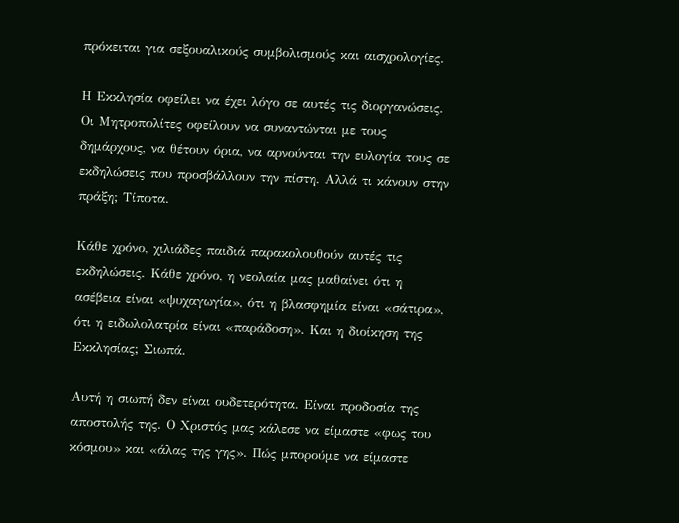πρόκειται για σεξουαλικούς συμβολισμούς και αισχρολογίες.

Η Εκκλησία οφείλει να έχει λόγο σε αυτές τις διοργανώσεις. Οι Μητροπολίτες οφείλουν να συναντώνται με τους δημάρχους, να θέτουν όρια, να αρνούνται την ευλογία τους σε εκδηλώσεις που προσβάλλουν την πίστη. Αλλά τι κάνουν στην πράξη; Τίποτα.

Κάθε χρόνο, χιλιάδες παιδιά παρακολουθούν αυτές τις εκδηλώσεις. Κάθε χρόνο, η νεολαία μας μαθαίνει ότι η ασέβεια είναι «ψυχαγωγία», ότι η βλασφημία είναι «σάτιρα», ότι η ειδωλολατρία είναι «παράδοση». Και η διοίκηση της Εκκλησίας; Σιωπά.

Αυτή η σιωπή δεν είναι ουδετερότητα. Είναι προδοσία της αποστολής της. Ο Χριστός μας κάλεσε να είμαστε «φως του κόσμου» και «άλας της γης». Πώς μπορούμε να είμαστε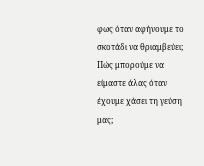φως όταν αφήνουμε το σκοτάδι να θριαμβεύει; Πώς μπορούμε να είμαστε άλας όταν έχουμε χάσει τη γεύση μας;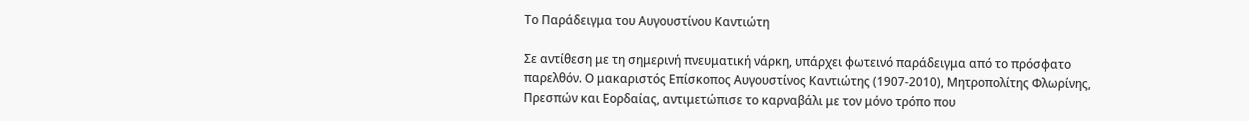Το Παράδειγμα του Αυγουστίνου Καντιώτη

Σε αντίθεση με τη σημερινή πνευματική νάρκη, υπάρχει φωτεινό παράδειγμα από το πρόσφατο παρελθόν. Ο μακαριστός Επίσκοπος Αυγουστίνος Καντιώτης (1907-2010), Μητροπολίτης Φλωρίνης, Πρεσπών και Εορδαίας, αντιμετώπισε το καρναβάλι με τον μόνο τρόπο που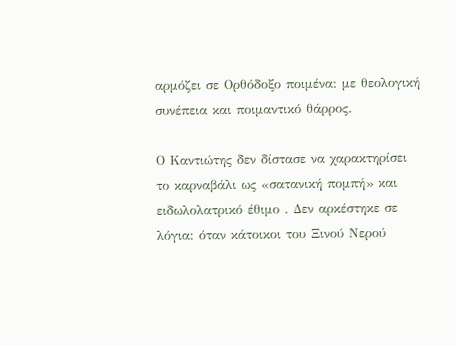αρμόζει σε Ορθόδοξο ποιμένα: με θεολογική συνέπεια και ποιμαντικό θάρρος.

Ο Καντιώτης δεν δίστασε να χαρακτηρίσει το καρναβάλι ως «σατανική πομπή» και ειδωλολατρικό έθιμο . Δεν αρκέστηκε σε λόγια: όταν κάτοικοι του Ξινού Νερού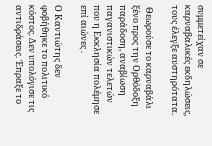συμμετείχαν σε καρναβαλικές εκδηλώσεις, τους έλεγξε αυστηρότατα.

 Θεωρούσε το καρναβάλι ξένο προς την Ορθόδοξη παράδοση, αναβίωση παγανιστικών τελετών που η Εκκλησία πολέμησε επί αιώνες .

Ο Καντιώτης δεν φοβήθηκε το πολιτικό κόστος. Δεν υπολόγισε τις αντιδράσεις. Έπραξε το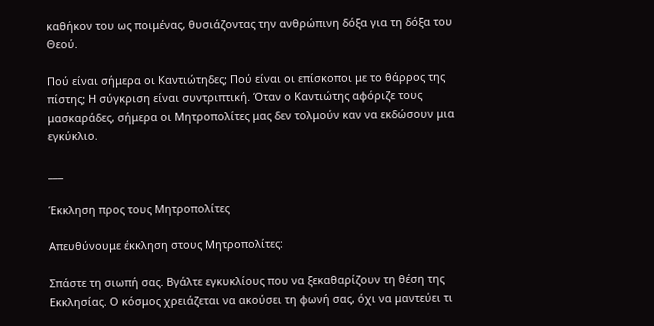καθήκον του ως ποιμένας, θυσιάζοντας την ανθρώπινη δόξα για τη δόξα του Θεού.

Πού είναι σήμερα οι Καντιώτηδες; Πού είναι οι επίσκοποι με το θάρρος της πίστης; Η σύγκριση είναι συντριπτική. Όταν ο Καντιώτης αφόριζε τους μασκαράδες, σήμερα οι Μητροπολίτες μας δεν τολμούν καν να εκδώσουν μια εγκύκλιο.

___

Έκκληση προς τους Μητροπολίτες

Απευθύνουμε έκκληση στους Μητροπολίτες:

Σπάστε τη σιωπή σας. Βγάλτε εγκυκλίους που να ξεκαθαρίζουν τη θέση της Εκκλησίας. Ο κόσμος χρειάζεται να ακούσει τη φωνή σας, όχι να μαντεύει τι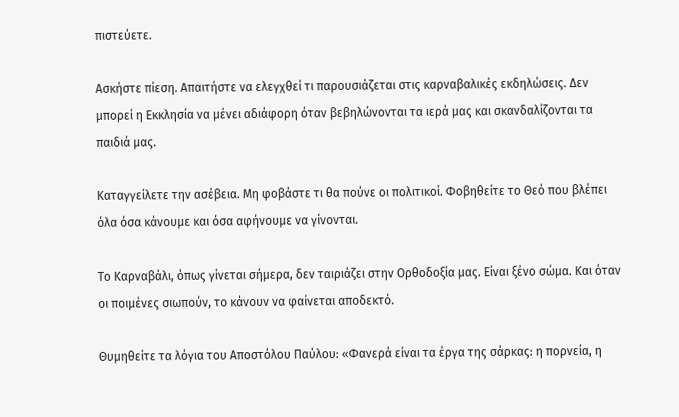πιστεύετε.

Ασκήστε πίεση. Απαιτήστε να ελεγχθεί τι παρουσιάζεται στις καρναβαλικές εκδηλώσεις. Δεν μπορεί η Εκκλησία να μένει αδιάφορη όταν βεβηλώνονται τα ιερά μας και σκανδαλίζονται τα παιδιά μας.

Καταγγείλετε την ασέβεια. Μη φοβάστε τι θα πούνε οι πολιτικοί. Φοβηθείτε το Θεό που βλέπει όλα όσα κάνουμε και όσα αφήνουμε να γίνονται.

Το Καρναβάλι, όπως γίνεται σήμερα, δεν ταιριάζει στην Ορθοδοξία μας. Είναι ξένο σώμα. Και όταν οι ποιμένες σιωπούν, το κάνουν να φαίνεται αποδεκτό.

Θυμηθείτε τα λόγια του Αποστόλου Παύλου: «Φανερά είναι τα έργα της σάρκας: η πορνεία, η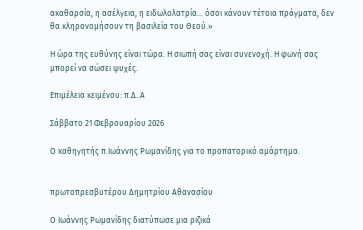ακαθαρσία, η ασέλγεια, η ειδωλολατρία... όσοι κάνουν τέτοια πράγματα, δεν θα κληρονομήσουν τη βασιλεία του Θεού.»

Η ώρα της ευθύνης είναι τώρα. Η σιωπή σας είναι συνενοχή. Η φωνή σας μπορεί να σώσει ψυχές.

Επιμέλεια κειμένου: π.Δ..Α

Σάββατο 21 Φεβρουαρίου 2026

Ο καθηγητής π.Ιωάννης Ρωμανίδης για το προπατορικό αμάρτημα.


πρωτοπρεσβυτέρου Δημητρίου Αθανασίου

Ο Ιωάννης Ρωμανίδης διατύπωσε μια ριζικά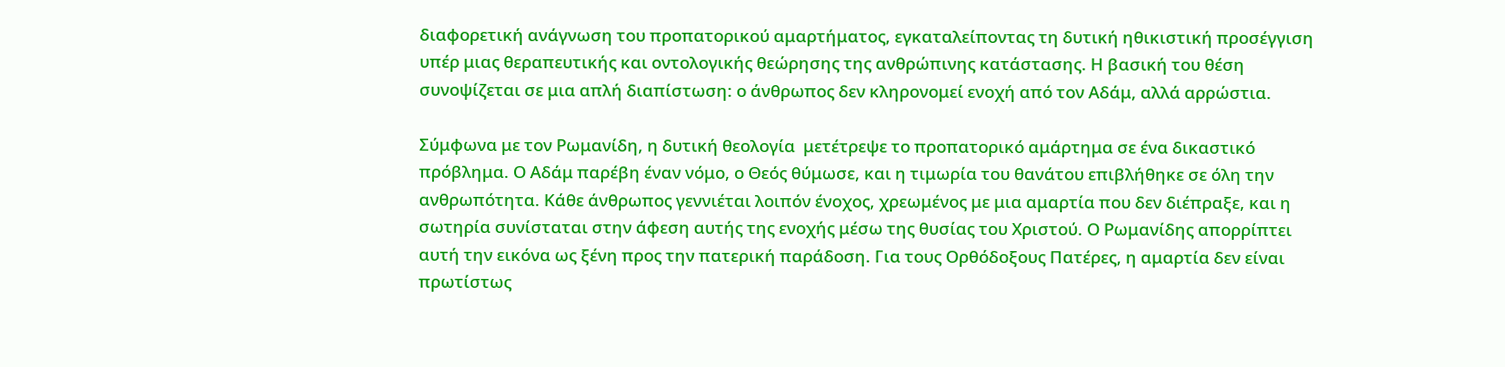διαφορετική ανάγνωση του προπατορικού αμαρτήματος, εγκαταλείποντας τη δυτική ηθικιστική προσέγγιση υπέρ μιας θεραπευτικής και οντολογικής θεώρησης της ανθρώπινης κατάστασης. Η βασική του θέση συνοψίζεται σε μια απλή διαπίστωση: ο άνθρωπος δεν κληρονομεί ενοχή από τον Αδάμ, αλλά αρρώστια.

Σύμφωνα με τον Ρωμανίδη, η δυτική θεολογία  μετέτρεψε το προπατορικό αμάρτημα σε ένα δικαστικό πρόβλημα. Ο Αδάμ παρέβη έναν νόμο, ο Θεός θύμωσε, και η τιμωρία του θανάτου επιβλήθηκε σε όλη την ανθρωπότητα. Κάθε άνθρωπος γεννιέται λοιπόν ένοχος, χρεωμένος με μια αμαρτία που δεν διέπραξε, και η σωτηρία συνίσταται στην άφεση αυτής της ενοχής μέσω της θυσίας του Χριστού. Ο Ρωμανίδης απορρίπτει αυτή την εικόνα ως ξένη προς την πατερική παράδοση. Για τους Ορθόδοξους Πατέρες, η αμαρτία δεν είναι πρωτίστως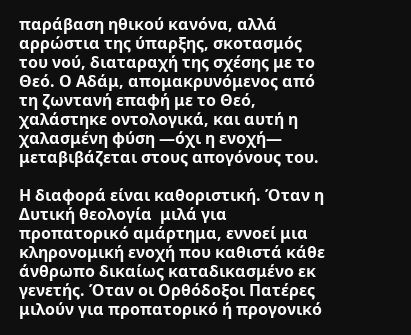παράβαση ηθικού κανόνα, αλλά αρρώστια της ύπαρξης, σκοτασμός του νού, διαταραχή της σχέσης με το Θεό. Ο Αδάμ, απομακρυνόμενος από τη ζωντανή επαφή με το Θεό, χαλάστηκε οντολογικά, και αυτή η χαλασμένη φύση —όχι η ενοχή— μεταβιβάζεται στους απογόνους του.

Η διαφορά είναι καθοριστική. Όταν η Δυτική θεολογία  μιλά για προπατορικό αμάρτημα, εννοεί μια κληρονομική ενοχή που καθιστά κάθε άνθρωπο δικαίως καταδικασμένο εκ γενετής. Όταν οι Ορθόδοξοι Πατέρες μιλούν για προπατορικό ή προγονικό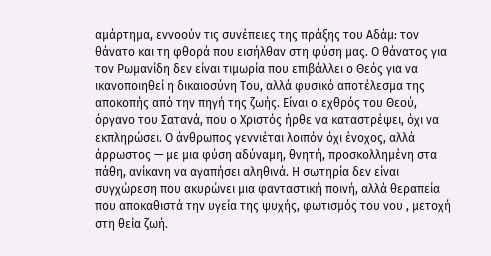αμάρτημα, εννοούν τις συνέπειες της πράξης του Αδάμ: τον θάνατο και τη φθορά που εισήλθαν στη φύση μας. Ο θάνατος για τον Ρωμανίδη δεν είναι τιμωρία που επιβάλλει ο Θεός για να ικανοποιηθεί η δικαιοσύνη Του, αλλά φυσικό αποτέλεσμα της αποκοπής από την πηγή της ζωής. Είναι ο εχθρός του Θεού, όργανο του Σατανά, που ο Χριστός ήρθε να καταστρέψει, όχι να εκπληρώσει. Ο άνθρωπος γεννιέται λοιπόν όχι ένοχος, αλλά άρρωστος — με μια φύση αδύναμη, θνητή, προσκολλημένη στα πάθη, ανίκανη να αγαπήσει αληθινά. Η σωτηρία δεν είναι συγχώρεση που ακυρώνει μια φανταστική ποινή, αλλά θεραπεία που αποκαθιστά την υγεία της ψυχής, φωτισμός του νου , μετοχή στη θεία ζωή.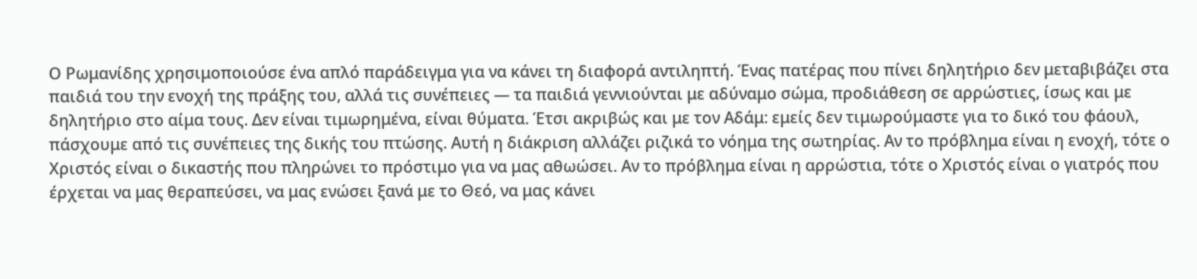Ο Ρωμανίδης χρησιμοποιούσε ένα απλό παράδειγμα για να κάνει τη διαφορά αντιληπτή. Ένας πατέρας που πίνει δηλητήριο δεν μεταβιβάζει στα παιδιά του την ενοχή της πράξης του, αλλά τις συνέπειες — τα παιδιά γεννιούνται με αδύναμο σώμα, προδιάθεση σε αρρώστιες, ίσως και με δηλητήριο στο αίμα τους. Δεν είναι τιμωρημένα, είναι θύματα. Έτσι ακριβώς και με τον Αδάμ: εμείς δεν τιμωρούμαστε για το δικό του φάουλ, πάσχουμε από τις συνέπειες της δικής του πτώσης. Αυτή η διάκριση αλλάζει ριζικά το νόημα της σωτηρίας. Αν το πρόβλημα είναι η ενοχή, τότε ο Χριστός είναι ο δικαστής που πληρώνει το πρόστιμο για να μας αθωώσει. Αν το πρόβλημα είναι η αρρώστια, τότε ο Χριστός είναι ο γιατρός που έρχεται να μας θεραπεύσει, να μας ενώσει ξανά με το Θεό, να μας κάνει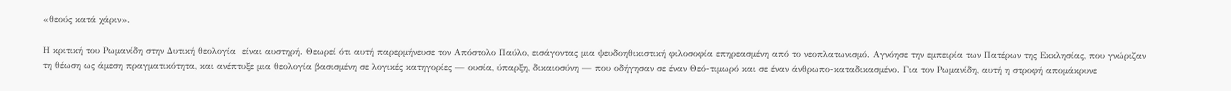«θεούς κατά χάριν».

Η κριτική του Ρωμανίδη στην Δυτική θεολογία  είναι αυστηρή. Θεωρεί ότι αυτή παρερμήνευσε τον Απόστολο Παύλο, εισάγοντας μια ψευδοηθικιστική φιλοσοφία επηρεασμένη από το νεοπλατωνισμό. Αγνόησε την εμπειρία των Πατέρων της Εκκλησίας, που γνώριζαν τη θέωση ως άμεση πραγματικότητα, και ανέπτυξε μια θεολογία βασισμένη σε λογικές κατηγορίες — ουσία, ύπαρξη, δικαιοσύνη — που οδήγησαν σε έναν Θεό-τιμωρό και σε έναν άνθρωπο-καταδικασμένο. Για τον Ρωμανίδη, αυτή η στροφή απομάκρυνε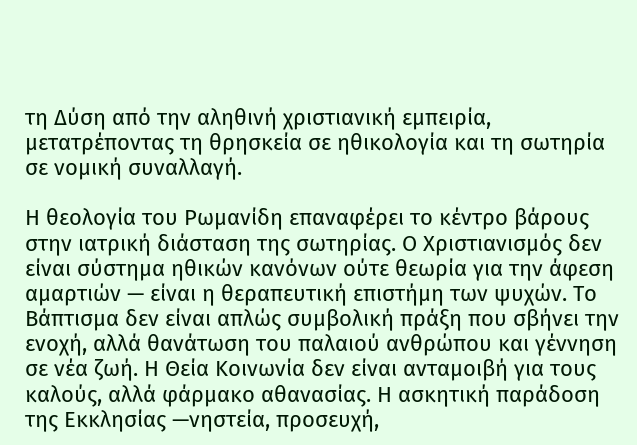τη Δύση από την αληθινή χριστιανική εμπειρία, μετατρέποντας τη θρησκεία σε ηθικολογία και τη σωτηρία σε νομική συναλλαγή.

Η θεολογία του Ρωμανίδη επαναφέρει το κέντρο βάρους στην ιατρική διάσταση της σωτηρίας. Ο Χριστιανισμός δεν είναι σύστημα ηθικών κανόνων ούτε θεωρία για την άφεση αμαρτιών — είναι η θεραπευτική επιστήμη των ψυχών. Το Βάπτισμα δεν είναι απλώς συμβολική πράξη που σβήνει την ενοχή, αλλά θανάτωση του παλαιού ανθρώπου και γέννηση σε νέα ζωή. Η Θεία Κοινωνία δεν είναι ανταμοιβή για τους καλούς, αλλά φάρμακο αθανασίας. Η ασκητική παράδοση της Εκκλησίας —νηστεία, προσευχή,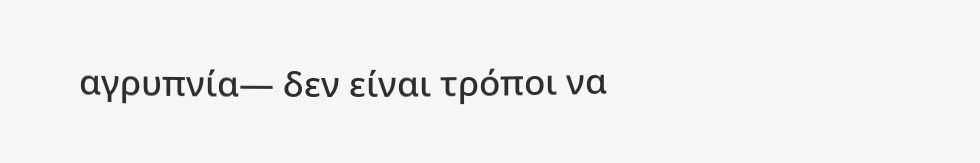αγρυπνία— δεν είναι τρόποι να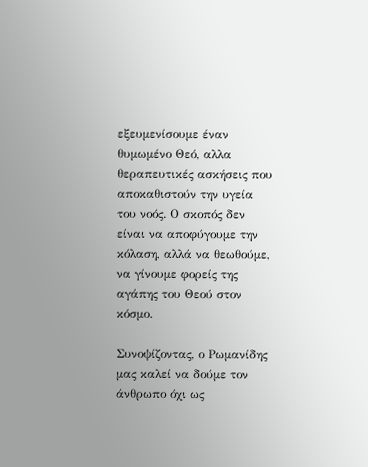εξευμενίσουμε έναν θυμωμένο Θεό, αλλα θεραπευτικές ασκήσεις που αποκαθιστούν την υγεία του νοός. Ο σκοπός δεν είναι να αποφύγουμε την κόλαση, αλλά να θεωθούμε, να γίνουμε φορείς της αγάπης του Θεού στον κόσμο.

Συνοψίζοντας, ο Ρωμανίδης μας καλεί να δούμε τον άνθρωπο όχι ως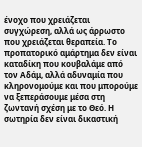ένοχο που χρειάζεται συγχώρεση, αλλά ως άρρωστο που χρειάζεται θεραπεία. Το προπατορικό αμάρτημα δεν είναι καταδίκη που κουβαλάμε από τον Αδάμ, αλλά αδυναμία που κληρονομούμε και που μπορούμε να ξεπεράσουμε μέσα στη ζωντανή σχέση με το Θεό. Η σωτηρία δεν είναι δικαστική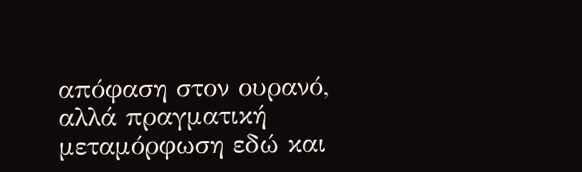απόφαση στον ουρανό, αλλά πραγματική μεταμόρφωση εδώ και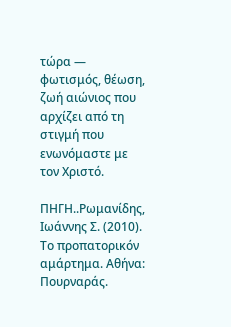τώρα — φωτισμός, θέωση, ζωή αιώνιος που αρχίζει από τη στιγμή που ενωνόμαστε με τον Χριστό.

ΠΗΓΗ..Ρωμανίδης, Ιωάννης Σ. (2010). Το προπατορικόν αμάρτημα. Αθήνα: Πουρναράς.